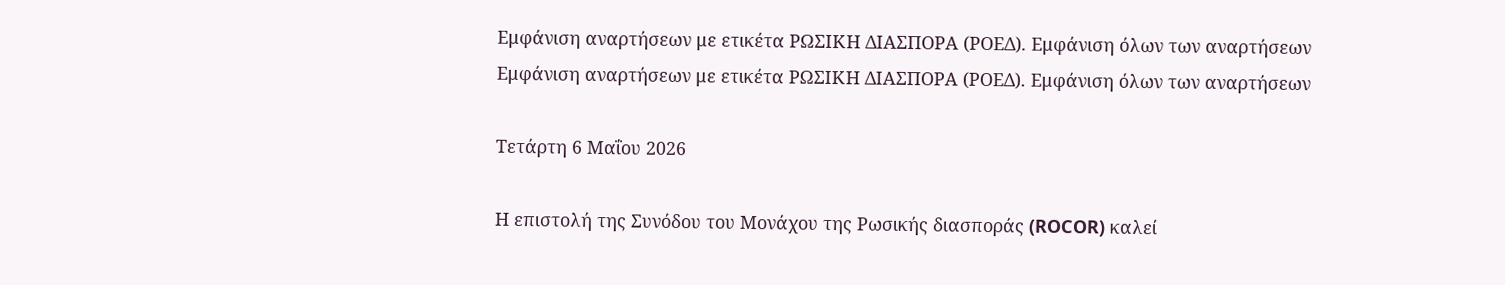Εμφάνιση αναρτήσεων με ετικέτα ΡΩΣΙΚΗ ΔΙΑΣΠΟΡΑ (ΡΟΕΔ). Εμφάνιση όλων των αναρτήσεων
Εμφάνιση αναρτήσεων με ετικέτα ΡΩΣΙΚΗ ΔΙΑΣΠΟΡΑ (ΡΟΕΔ). Εμφάνιση όλων των αναρτήσεων

Τετάρτη 6 Μαΐου 2026

Η επιστολή της Συνόδου του Μονάχου της Ρωσικής διασποράς (ROCOR) καλεί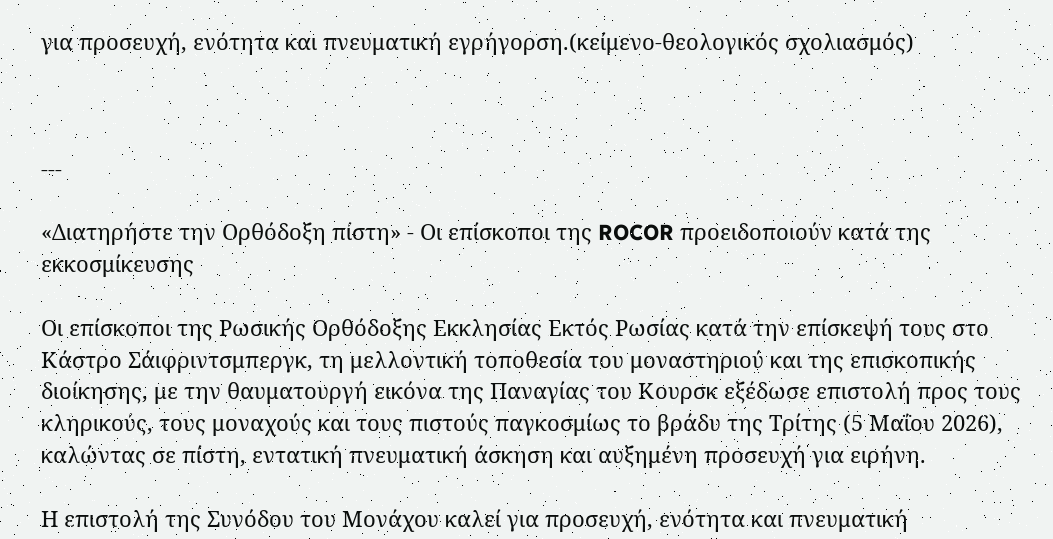για προσευχή, ενότητα και πνευματική εγρήγορση.(κείμενο-θεολογικός σχολιασμός)



---

«Διατηρήστε την Ορθόδοξη πίστη» - Οι επίσκοποι της ROCOR προειδοποιούν κατά της εκκοσμίκευσης

Οι επίσκοποι της Ρωσικής Ορθόδοξης Εκκλησίας Εκτός Ρωσίας κατά την επίσκεψή τους στο Κάστρο Σάιφριντσμπεργκ, τη μελλοντική τοποθεσία του μοναστηριού και της επισκοπικής διοίκησης, με την θαυματουργή εικόνα της Παναγίας του Κουρσκ εξέδωσε επιστολή προς τους κληρικούς, τους μοναχούς και τους πιστούς παγκοσμίως το βράδυ της Τρίτης (5 Μαΐου 2026), καλώντας σε πίστη, εντατική πνευματική άσκηση και αυξημένη προσευχή για ειρήνη.

Η επιστολή της Συνόδου του Μονάχου καλεί για προσευχή, ενότητα και πνευματική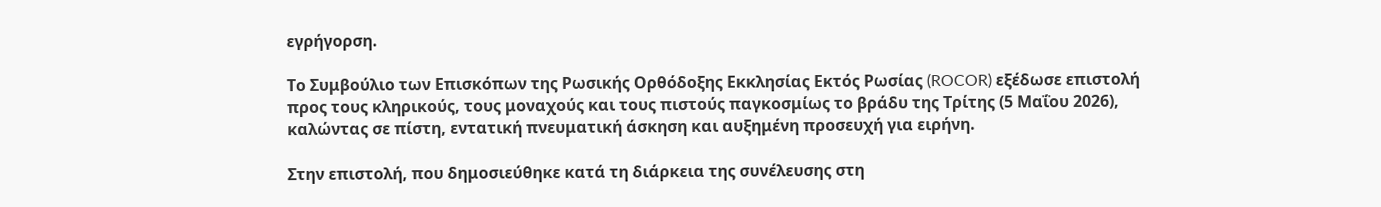εγρήγορση.

Το Συμβούλιο των Επισκόπων της Ρωσικής Ορθόδοξης Εκκλησίας Εκτός Ρωσίας (ROCOR) εξέδωσε επιστολή προς τους κληρικούς, τους μοναχούς και τους πιστούς παγκοσμίως το βράδυ της Τρίτης (5 Μαΐου 2026), καλώντας σε πίστη, εντατική πνευματική άσκηση και αυξημένη προσευχή για ειρήνη.

Στην επιστολή, που δημοσιεύθηκε κατά τη διάρκεια της συνέλευσης στη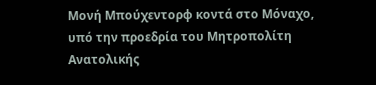Μονή Μπούχεντορφ κοντά στο Μόναχο, υπό την προεδρία του Μητροπολίτη Ανατολικής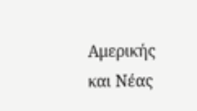Αμερικής και Νέας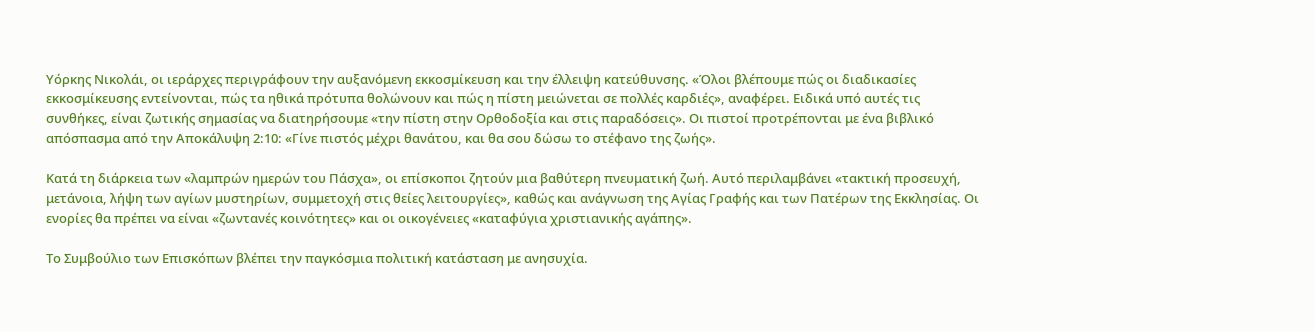Υόρκης Νικολάι, οι ιεράρχες περιγράφουν την αυξανόμενη εκκοσμίκευση και την έλλειψη κατεύθυνσης. «Όλοι βλέπουμε πώς οι διαδικασίες εκκοσμίκευσης εντείνονται, πώς τα ηθικά πρότυπα θολώνουν και πώς η πίστη μειώνεται σε πολλές καρδιές», αναφέρει. Ειδικά υπό αυτές τις συνθήκες, είναι ζωτικής σημασίας να διατηρήσουμε «την πίστη στην Ορθοδοξία και στις παραδόσεις». Οι πιστοί προτρέπονται με ένα βιβλικό απόσπασμα από την Αποκάλυψη 2:10: «Γίνε πιστός μέχρι θανάτου, και θα σου δώσω το στέφανο της ζωής».

Κατά τη διάρκεια των «λαμπρών ημερών του Πάσχα», οι επίσκοποι ζητούν μια βαθύτερη πνευματική ζωή. Αυτό περιλαμβάνει «τακτική προσευχή, μετάνοια, λήψη των αγίων μυστηρίων, συμμετοχή στις θείες λειτουργίες», καθώς και ανάγνωση της Αγίας Γραφής και των Πατέρων της Εκκλησίας. Οι ενορίες θα πρέπει να είναι «ζωντανές κοινότητες» και οι οικογένειες «καταφύγια χριστιανικής αγάπης».

Το Συμβούλιο των Επισκόπων βλέπει την παγκόσμια πολιτική κατάσταση με ανησυχία.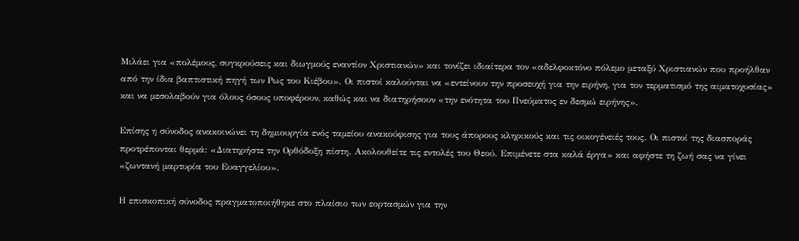Μιλάει για «πολέμους, συγκρούσεις και διωγμούς εναντίον Χριστιανών» και τονίζει ιδιαίτερα τον «αδελφοκτόνο πόλεμο μεταξύ Χριστιανών που προήλθαν από την ίδια βαπτιστική πηγή των Ρως του Κιέβου». Οι πιστοί καλούνται να «εντείνουν την προσευχή για την ειρήνη, για τον τερματισμό της αιματοχυσίας» και να μεσολαβούν για όλους όσους υποφέρουν, καθώς και να διατηρήσουν «την ενότητα του Πνεύματος εν δεσμώ ειρήνης».

Επίσης η σύνοδος ανακοινώνει τη δημιουργία ενός ταμείου ανακούφισης για τους άπορους κληρικούς και τις οικογένειές τους. Οι πιστοί της διασποράς προτρέπονται θερμά: «Διατηρήστε την Ορθόδοξη πίστη. Ακολουθείτε τις εντολές του Θεού. Επιμένετε στα καλά έργα» και αφήστε τη ζωή σας να γίνει «ζωντανή μαρτυρία του Ευαγγελίου».

Η επισκοπική σύνοδος πραγματοποιήθηκε στο πλαίσιο των εορτασμών για την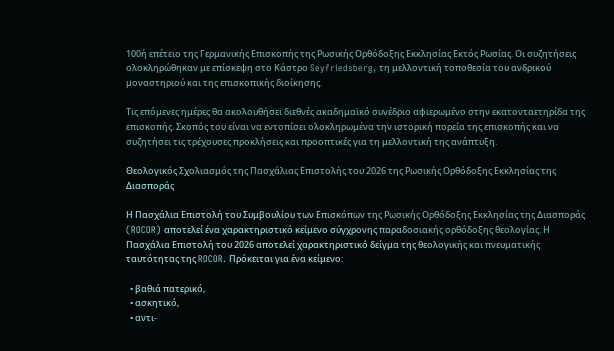100ή επέτειο της Γερμανικής Επισκοπής της Ρωσικής Ορθόδοξης Εκκλησίας Εκτός Ρωσίας. Οι συζητήσεις ολοκληρώθηκαν με επίσκεψη στο Κάστρο Seyfriedsberg, τη μελλοντική τοποθεσία του ανδρικού μοναστηριού και της επισκοπικής διοίκησης.

Τις επόμενες ημέρες θα ακολουθήσει διεθνές ακαδημαϊκό συνέδριο αφιερωμένο στην εκατονταετηρίδα της επισκοπής. Σκοπός του είναι να εντοπίσει ολοκληρωμένα την ιστορική πορεία της επισκοπής και να συζητήσει τις τρέχουσες προκλήσεις και προοπτικές για τη μελλοντική της ανάπτυξη.

Θεολογικός Σχολιασμός της Πασχάλιας Επιστολής του 2026 της Ρωσικής Ορθόδοξης Εκκλησίας της Διασποράς

Η Πασχάλια Επιστολή του Συμβουλίου των Επισκόπων της Ρωσικής Ορθόδοξης Εκκλησίας της Διασποράς (ROCOR) αποτελεί ένα χαρακτηριστικό κείμενο σύγχρονης παραδοσιακής ορθόδοξης θεολογίας. Η Πασχάλια Επιστολή του 2026 αποτελεί χαρακτηριστικό δείγμα της θεολογικής και πνευματικής ταυτότητας της ROCOR. Πρόκειται για ένα κείμενο:

  • βαθιά πατερικό,
  • ασκητικό,
  • αντι-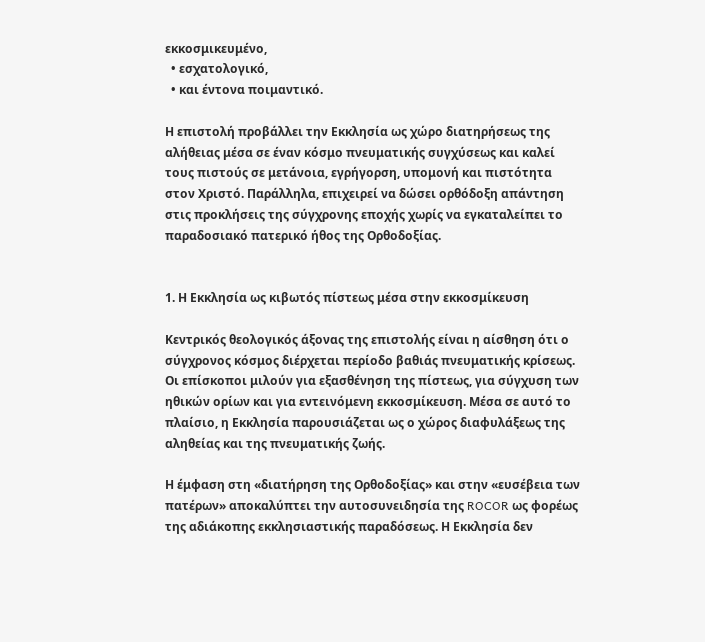εκκοσμικευμένο,
  • εσχατολογικό,
  • και έντονα ποιμαντικό.

Η επιστολή προβάλλει την Εκκλησία ως χώρο διατηρήσεως της αλήθειας μέσα σε έναν κόσμο πνευματικής συγχύσεως και καλεί τους πιστούς σε μετάνοια, εγρήγορση, υπομονή και πιστότητα στον Χριστό. Παράλληλα, επιχειρεί να δώσει ορθόδοξη απάντηση στις προκλήσεις της σύγχρονης εποχής χωρίς να εγκαταλείπει το παραδοσιακό πατερικό ήθος της Ορθοδοξίας.


1. Η Εκκλησία ως κιβωτός πίστεως μέσα στην εκκοσμίκευση

Κεντρικός θεολογικός άξονας της επιστολής είναι η αίσθηση ότι ο σύγχρονος κόσμος διέρχεται περίοδο βαθιάς πνευματικής κρίσεως. Οι επίσκοποι μιλούν για εξασθένηση της πίστεως, για σύγχυση των ηθικών ορίων και για εντεινόμενη εκκοσμίκευση. Μέσα σε αυτό το πλαίσιο, η Εκκλησία παρουσιάζεται ως ο χώρος διαφυλάξεως της αληθείας και της πνευματικής ζωής.

Η έμφαση στη «διατήρηση της Ορθοδοξίας» και στην «ευσέβεια των πατέρων» αποκαλύπτει την αυτοσυνειδησία της ROCOR ως φορέως της αδιάκοπης εκκλησιαστικής παραδόσεως. Η Εκκλησία δεν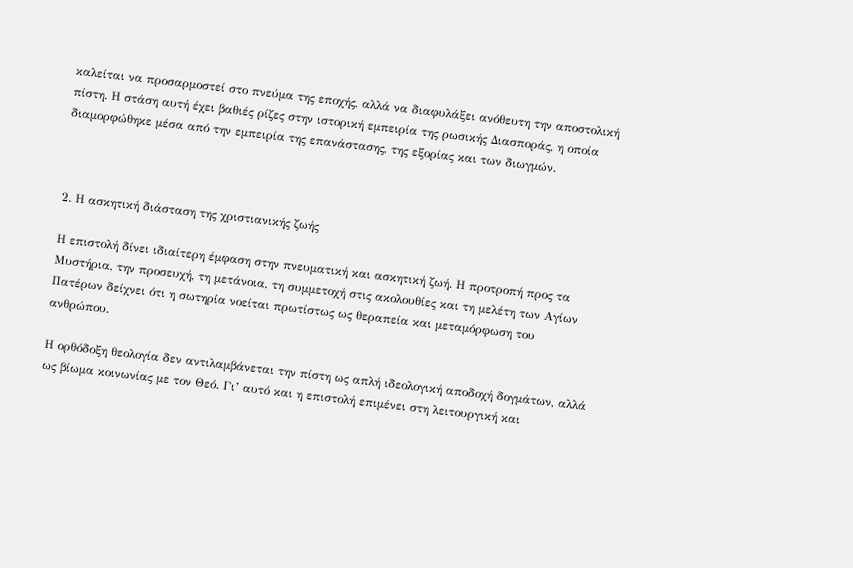καλείται να προσαρμοστεί στο πνεύμα της εποχής, αλλά να διαφυλάξει ανόθευτη την αποστολική πίστη. Η στάση αυτή έχει βαθιές ρίζες στην ιστορική εμπειρία της ρωσικής Διασποράς, η οποία διαμορφώθηκε μέσα από την εμπειρία της επανάστασης, της εξορίας και των διωγμών.



2. Η ασκητική διάσταση της χριστιανικής ζωής

Η επιστολή δίνει ιδιαίτερη έμφαση στην πνευματική και ασκητική ζωή. Η προτροπή προς τα Μυστήρια, την προσευχή, τη μετάνοια, τη συμμετοχή στις ακολουθίες και τη μελέτη των Αγίων Πατέρων δείχνει ότι η σωτηρία νοείται πρωτίστως ως θεραπεία και μεταμόρφωση του ανθρώπου.

Η ορθόδοξη θεολογία δεν αντιλαμβάνεται την πίστη ως απλή ιδεολογική αποδοχή δογμάτων, αλλά ως βίωμα κοινωνίας με τον Θεό. Γι’ αυτό και η επιστολή επιμένει στη λειτουργική και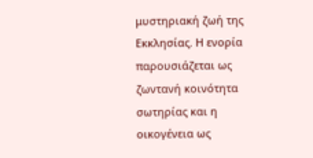μυστηριακή ζωή της Εκκλησίας. Η ενορία παρουσιάζεται ως ζωντανή κοινότητα σωτηρίας και η οικογένεια ως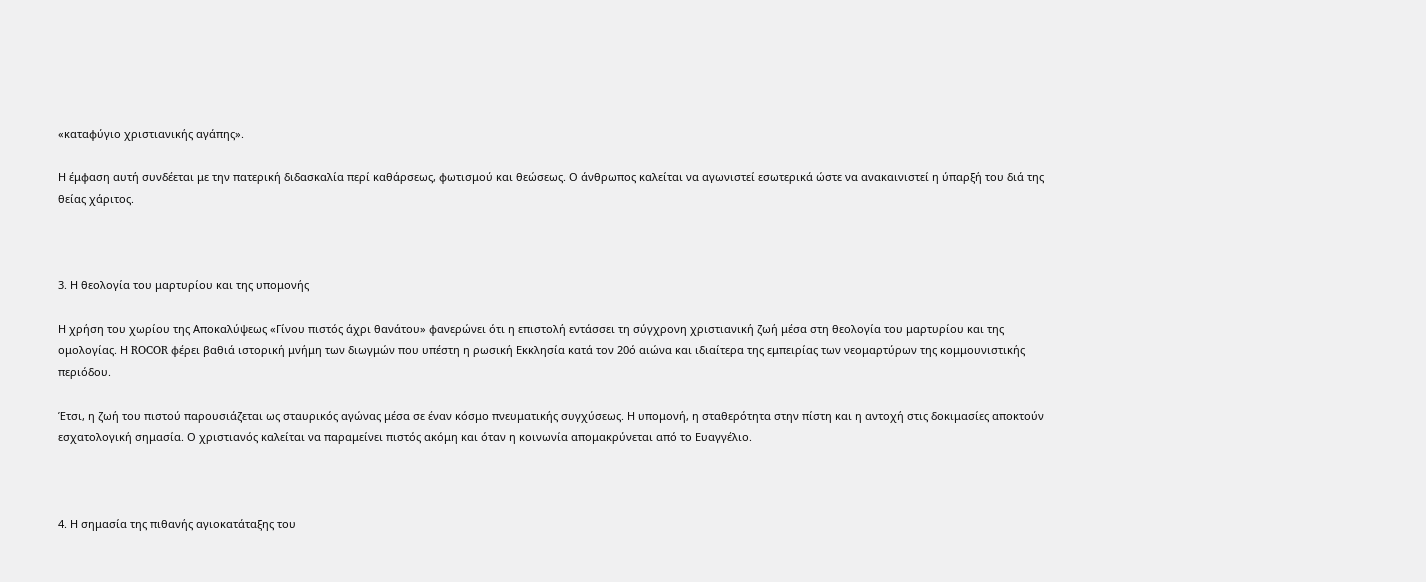«καταφύγιο χριστιανικής αγάπης».

Η έμφαση αυτή συνδέεται με την πατερική διδασκαλία περί καθάρσεως, φωτισμού και θεώσεως. Ο άνθρωπος καλείται να αγωνιστεί εσωτερικά ώστε να ανακαινιστεί η ύπαρξή του διά της θείας χάριτος.



3. Η θεολογία του μαρτυρίου και της υπομονής

Η χρήση του χωρίου της Αποκαλύψεως «Γίνου πιστός άχρι θανάτου» φανερώνει ότι η επιστολή εντάσσει τη σύγχρονη χριστιανική ζωή μέσα στη θεολογία του μαρτυρίου και της ομολογίας. Η ROCOR φέρει βαθιά ιστορική μνήμη των διωγμών που υπέστη η ρωσική Εκκλησία κατά τον 20ό αιώνα και ιδιαίτερα της εμπειρίας των νεομαρτύρων της κομμουνιστικής περιόδου.

Έτσι, η ζωή του πιστού παρουσιάζεται ως σταυρικός αγώνας μέσα σε έναν κόσμο πνευματικής συγχύσεως. Η υπομονή, η σταθερότητα στην πίστη και η αντοχή στις δοκιμασίες αποκτούν εσχατολογική σημασία. Ο χριστιανός καλείται να παραμείνει πιστός ακόμη και όταν η κοινωνία απομακρύνεται από το Ευαγγέλιο.



4. Η σημασία της πιθανής αγιοκατάταξης του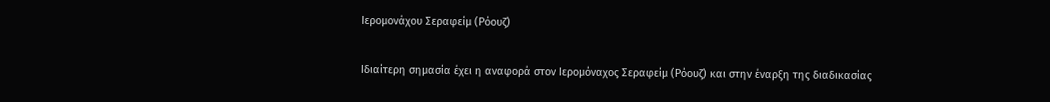Ιερομονάχου Σεραφείμ (Ρόουζ)

Ιδιαίτερη σημασία έχει η αναφορά στον Ιερομόναχος Σεραφείμ (Ρόουζ) και στην έναρξη της διαδικασίας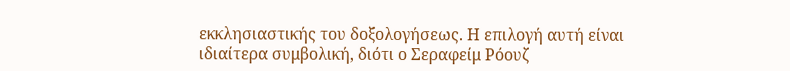εκκλησιαστικής του δοξολογήσεως. Η επιλογή αυτή είναι ιδιαίτερα συμβολική, διότι ο Σεραφείμ Ρόουζ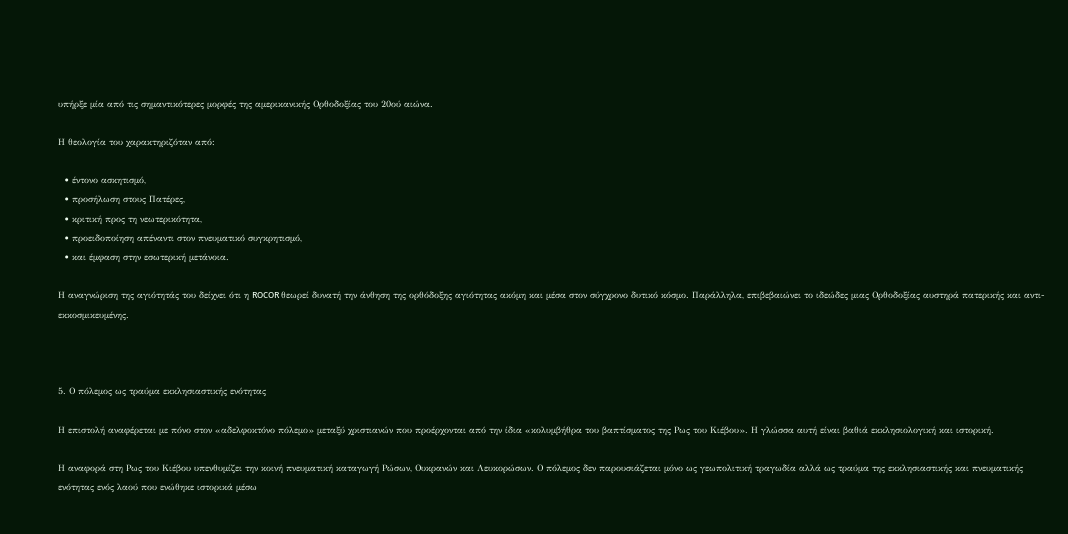υπήρξε μία από τις σημαντικότερες μορφές της αμερικανικής Ορθοδοξίας του 20ού αιώνα.

Η θεολογία του χαρακτηριζόταν από:

  • έντονο ασκητισμό,
  • προσήλωση στους Πατέρες,
  • κριτική προς τη νεωτερικότητα,
  • προειδοποίηση απέναντι στον πνευματικό συγκρητισμό,
  • και έμφαση στην εσωτερική μετάνοια.

Η αναγνώριση της αγιότητάς του δείχνει ότι η ROCOR θεωρεί δυνατή την άνθηση της ορθόδοξης αγιότητας ακόμη και μέσα στον σύγχρονο δυτικό κόσμο. Παράλληλα, επιβεβαιώνει το ιδεώδες μιας Ορθοδοξίας αυστηρά πατερικής και αντι-εκκοσμικευμένης.



5. Ο πόλεμος ως τραύμα εκκλησιαστικής ενότητας

Η επιστολή αναφέρεται με πόνο στον «αδελφοκτόνο πόλεμο» μεταξύ χριστιανών που προέρχονται από την ίδια «κολυμβήθρα του βαπτίσματος της Ρως του Κιέβου». Η γλώσσα αυτή είναι βαθιά εκκλησιολογική και ιστορική.

Η αναφορά στη Ρως του Κιέβου υπενθυμίζει την κοινή πνευματική καταγωγή Ρώσων, Ουκρανών και Λευκορώσων. Ο πόλεμος δεν παρουσιάζεται μόνο ως γεωπολιτική τραγωδία αλλά ως τραύμα της εκκλησιαστικής και πνευματικής ενότητας ενός λαού που ενώθηκε ιστορικά μέσω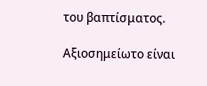του βαπτίσματος.

Αξιοσημείωτο είναι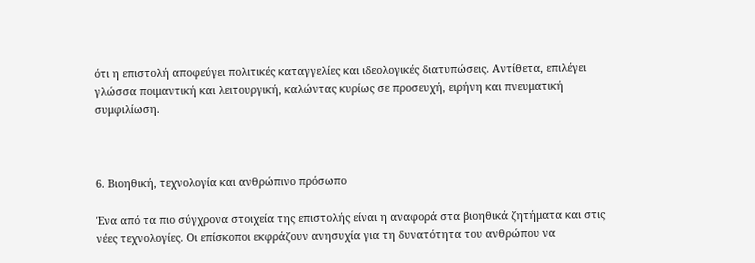ότι η επιστολή αποφεύγει πολιτικές καταγγελίες και ιδεολογικές διατυπώσεις. Αντίθετα, επιλέγει γλώσσα ποιμαντική και λειτουργική, καλώντας κυρίως σε προσευχή, ειρήνη και πνευματική συμφιλίωση.



6. Βιοηθική, τεχνολογία και ανθρώπινο πρόσωπο

Ένα από τα πιο σύγχρονα στοιχεία της επιστολής είναι η αναφορά στα βιοηθικά ζητήματα και στις νέες τεχνολογίες. Οι επίσκοποι εκφράζουν ανησυχία για τη δυνατότητα του ανθρώπου να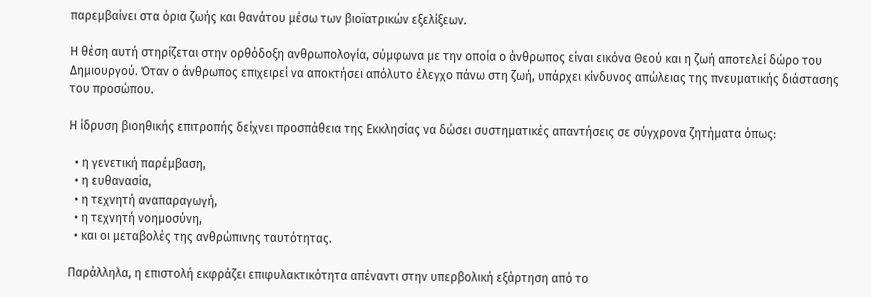παρεμβαίνει στα όρια ζωής και θανάτου μέσω των βιοϊατρικών εξελίξεων.

Η θέση αυτή στηρίζεται στην ορθόδοξη ανθρωπολογία, σύμφωνα με την οποία ο άνθρωπος είναι εικόνα Θεού και η ζωή αποτελεί δώρο του Δημιουργού. Όταν ο άνθρωπος επιχειρεί να αποκτήσει απόλυτο έλεγχο πάνω στη ζωή, υπάρχει κίνδυνος απώλειας της πνευματικής διάστασης του προσώπου.

Η ίδρυση βιοηθικής επιτροπής δείχνει προσπάθεια της Εκκλησίας να δώσει συστηματικές απαντήσεις σε σύγχρονα ζητήματα όπως:

  • η γενετική παρέμβαση,
  • η ευθανασία,
  • η τεχνητή αναπαραγωγή,
  • η τεχνητή νοημοσύνη,
  • και οι μεταβολές της ανθρώπινης ταυτότητας.

Παράλληλα, η επιστολή εκφράζει επιφυλακτικότητα απέναντι στην υπερβολική εξάρτηση από το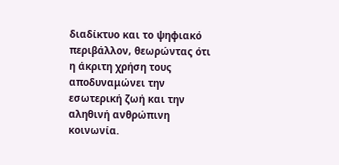διαδίκτυο και το ψηφιακό περιβάλλον, θεωρώντας ότι η άκριτη χρήση τους αποδυναμώνει την εσωτερική ζωή και την αληθινή ανθρώπινη κοινωνία.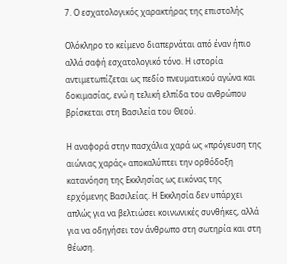7. Ο εσχατολογικός χαρακτήρας της επιστολής

Ολόκληρο το κείμενο διαπερνάται από έναν ήπιο αλλά σαφή εσχατολογικό τόνο. Η ιστορία αντιμετωπίζεται ως πεδίο πνευματικού αγώνα και δοκιμασίας, ενώ η τελική ελπίδα του ανθρώπου βρίσκεται στη Βασιλεία του Θεού.

Η αναφορά στην πασχάλια χαρά ως «πρόγευση της αιώνιας χαράς» αποκαλύπτει την ορθόδοξη κατανόηση της Εκκλησίας ως εικόνας της ερχόμενης Βασιλείας. Η Εκκλησία δεν υπάρχει απλώς για να βελτιώσει κοινωνικές συνθήκες, αλλά για να οδηγήσει τον άνθρωπο στη σωτηρία και στη θέωση.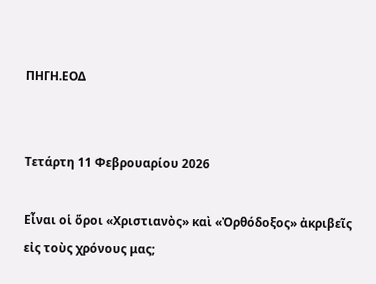ΠΗΓΗ.ΕΟΔ


Τετάρτη 11 Φεβρουαρίου 2026

Εἶναι οἱ ὅροι «Χριστιανὸς» καὶ «Ὀρθόδοξος» ἀκριβεῖς εἰς τοὺς χρόνους μας;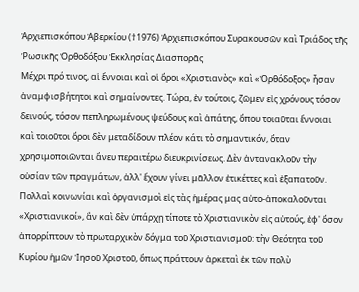Ἀρχιεπισκόπου Ἀβερκίου (†1976) Ἀρχιεπισκόπου Συρακουσῶν καὶ Τριάδος τῆς Ῥωσικῆς Ὀρθοδόξου Ἐκκλησίας Διασπορᾶς
Μέχρι πρό τινος, αἱ ἔννοιαι καὶ οἱ ὅροι «Χριστιανὸς» καὶ «Ὀρθόδοξος» ἦσαν ἀναμφισβήτητοι καὶ σημαίνοντες. Τώρα, ἐν τούτοις, ζῶμεν εἰς χρόνους τόσον δεινούς, τόσον πεπληρωμένους ψεύδους καὶ ἀπάτης, ὅπου τοιαῦται ἔννοιαι καὶ τοιοῦτοι ὅροι δὲν μεταδίδουν πλέον κάτι τὸ σημαντικόν, ὅταν χρησιμοποιῶνται ἄνευ περαιτέρω διευκρινίσεως. Δὲν ἀντανακλοῦν τὴν οὐσίαν τῶν πραγμάτων, ἀλλ' ἔχουν γίνει μᾶλλον ἐτικέττες καὶ ἐξαπατοῦν.
Πολλαὶ κοινωνίαι καὶ ὀργανισμοὶ εἰς τὰς ἡμέρας μας αὐτο-ἀποκαλοῦνται «Χριστιανικοί», ἂν καὶ δὲν ὑπάρχῃ τίποτε τὸ Χριστιανικὸν εἰς αὐτούς, ἐφ' ὅσον ἀπορρίπτουν τὸ πρωταρχικὸν δόγμα τοῦ Χριστιανισμοῦ: τὴν Θεότητα τοῦ Κυρίου ἡμῶν Ἰησοῦ Χριστοῦ, ὅπως πράττουν ἀρκεταὶ ἐκ τῶν πολὺ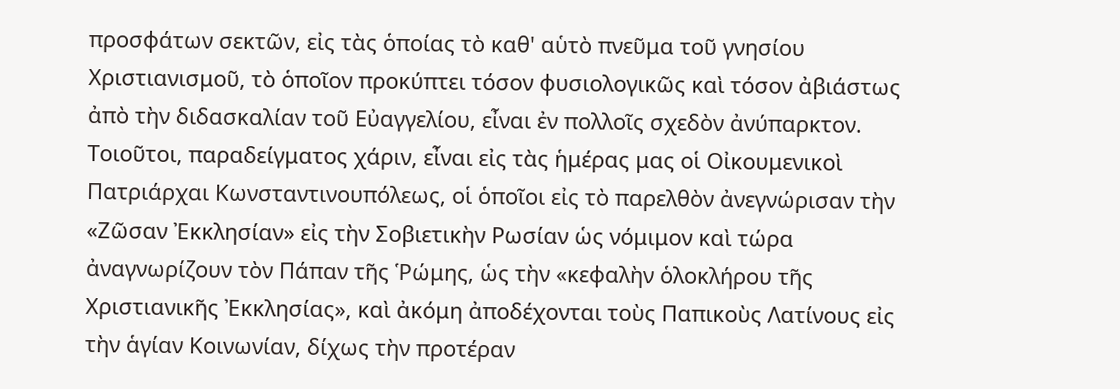προσφάτων σεκτῶν, εἰς τὰς ὁποίας τὸ καθ' αὑτὸ πνεῦμα τοῦ γνησίου Χριστιανισμοῦ, τὸ ὁποῖον προκύπτει τόσον φυσιολογικῶς καὶ τόσον ἀβιάστως ἀπὸ τὴν διδασκαλίαν τοῦ Εὐαγγελίου, εἶναι ἐν πολλοῖς σχεδὸν ἀνύπαρκτον.
Τοιοῦτοι, παραδείγματος χάριν, εἶναι εἰς τὰς ἡμέρας μας οἱ Οἰκουμενικοὶ Πατριάρχαι Κωνσταντινουπόλεως, οἱ ὁποῖοι εἰς τὸ παρελθὸν ἀνεγνώρισαν τὴν «Ζῶσαν Ἐκκλησίαν» εἰς τὴν Σοβιετικὴν Ρωσίαν ὡς νόμιμον καὶ τώρα ἀναγνωρίζουν τὸν Πάπαν τῆς Ῥώμης, ὡς τὴν «κεφαλὴν ὁλοκλήρου τῆς Χριστιανικῆς Ἐκκλησίας», καὶ ἀκόμη ἀποδέχονται τοὺς Παπικοὺς Λατίνους εἰς τὴν ἁγίαν Κοινωνίαν, δίχως τὴν προτέραν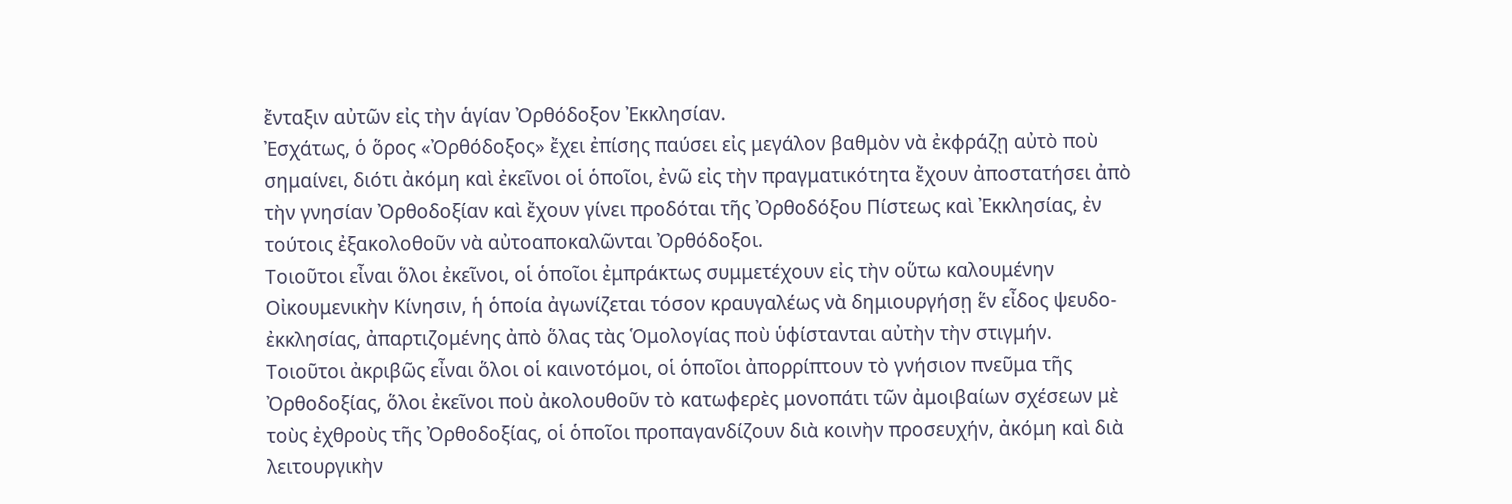ἔνταξιν αὐτῶν εἰς τὴν ἁγίαν Ὀρθόδοξον Ἐκκλησίαν.
Ἐσχάτως, ὁ ὅρος «Ὀρθόδοξος» ἔχει ἐπίσης παύσει εἰς μεγάλον βαθμὸν νὰ ἐκφράζῃ αὐτὸ ποὺ σημαίνει, διότι ἀκόμη καὶ ἐκεῖνοι οἱ ὁποῖοι, ἐνῶ εἰς τὴν πραγματικότητα ἔχουν ἀποστατήσει ἀπὸ τὴν γνησίαν Ὀρθοδοξίαν καὶ ἔχουν γίνει προδόται τῆς Ὀρθοδόξου Πίστεως καὶ Ἐκκλησίας, ἐν τούτοις ἐξακολοθοῦν νὰ αὐτοαποκαλῶνται Ὀρθόδοξοι.
Τοιοῦτοι εἶναι ὅλοι ἐκεῖνοι, οἱ ὁποῖοι ἐμπράκτως συμμετέχουν εἰς τὴν οὕτω καλουμένην Οἰκουμενικὴν Κίνησιν, ἡ ὁποία ἀγωνίζεται τόσον κραυγαλέως νὰ δημιουργήσῃ ἕν εἶδος ψευδο-ἐκκλησίας, ἀπαρτιζομένης ἀπὸ ὅλας τὰς Ὁμολογίας ποὺ ὑφίστανται αὐτὴν τὴν στιγμήν.
Τοιοῦτοι ἀκριβῶς εἶναι ὅλοι οἱ καινοτόμοι, οἱ ὁποῖοι ἀπορρίπτουν τὸ γνήσιον πνεῦμα τῆς Ὀρθοδοξίας, ὅλοι ἐκεῖνοι ποὺ ἀκολουθοῦν τὸ κατωφερὲς μονοπάτι τῶν ἀμοιβαίων σχέσεων μὲ τοὺς ἐχθροὺς τῆς Ὀρθοδοξίας, οἱ ὁποῖοι προπαγανδίζουν διὰ κοινὴν προσευχήν, ἀκόμη καὶ διὰ λειτουργικὴν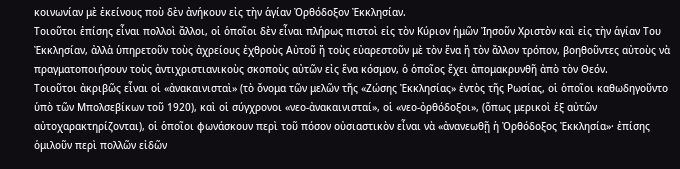κοινωνίαν μὲ ἐκείνους ποὺ δὲν ἀνήκουν εἰς τὴν ἁγίαν Ὀρθόδοξον Ἐκκλησίαν.
Τοιοῦτοι ἐπίσης εἶναι πολλοὶ ἄλλοι, οἱ ὁποῖοι δὲν εἶναι πλήρως πιστοὶ εἰς τὸν Κύριον ἡμῶν Ἰησοῦν Χριστὸν καὶ εἰς τὴν ἁγίαν Του Ἐκκλησίαν, ἀλλὰ ὑπηρετοῦν τοὺς ἀχρείους ἐχθροὺς Αὐτοῦ ἤ τοὺς εὐαρεστοῦν μὲ τὸν ἕνα ἤ τὸν ἄλλον τρόπον, βοηθοῦντες αὐτοὺς νὰ πραγματοποιήσουν τοὺς ἀντιχριστιανικοὺς σκοποὺς αὐτῶν εἰς ἕνα κόσμον, ὁ ὁποῖος ἔχει ἀπομακρυνθῆ ἀπὸ τὸν Θεόν.
Τοιοῦτοι ἀκριβῶς εἶναι οἱ «ἀνακαινισταὶ» (τὸ ὄνομα τῶν μελῶν τῆς «Ζώσης Ἐκκλησίας» ἐντὸς τῆς Ρωσίας, οἱ ὁποῖοι καθωδηγοῦντο ὑπὸ τῶν Μπολσεβίκων τοῦ 1920), καὶ οἱ σύγχρονοι «νεο-ἀνακαινισταί», οἱ «νεο-ὀρθόδοξοι», (ὅπως μερικοὶ ἐξ αὐτῶν αὐτοχαρακτηρίζονται), οἱ ὁποῖοι φωνάσκουν περὶ τοῦ πόσον οὐσιαστικὸν εἶναι νὰ «ἀνανεωθῇ ἡ Ὀρθόδοξος Ἐκκλησία»· ἐπίσης ὁμιλοῦν περὶ πολλῶν εἰδῶν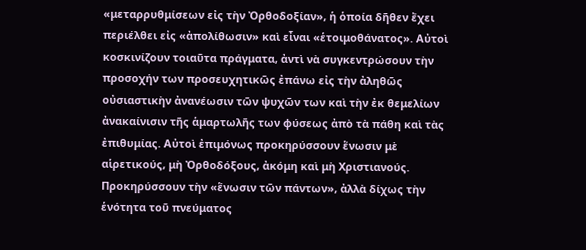«μεταρρυθμίσεων εἰς τὴν Ὀρθοδοξίαν», ἡ ὁποία δῆθεν ἔχει περιέλθει εἰς «ἀπολίθωσιν» καὶ εἶναι «ἑτοιμοθάνατος». Αὐτοὶ κοσκινίζουν τοιαῦτα πράγματα, ἀντὶ νὰ συγκεντρώσουν τὴν προσοχήν των προσευχητικῶς ἐπάνω εἰς τὴν ἀληθῶς οὐσιαστικὴν ἀνανέωσιν τῶν ψυχῶν των καὶ τὴν ἐκ θεμελίων ἀνακαίνισιν τῆς ἁμαρτωλῆς των φύσεως ἀπὸ τὰ πάθη καὶ τὰς ἐπιθυμίας. Αὐτοὶ ἐπιμόνως προκηρύσσουν ἕνωσιν μὲ αἱρετικούς, μὴ Ὀρθοδόξους, ἀκόμη καὶ μὴ Χριστιανούς. Προκηρύσσουν τὴν «ἕνωσιν τῶν πάντων», ἀλλὰ δίχως τὴν ἑνότητα τοῦ πνεύματος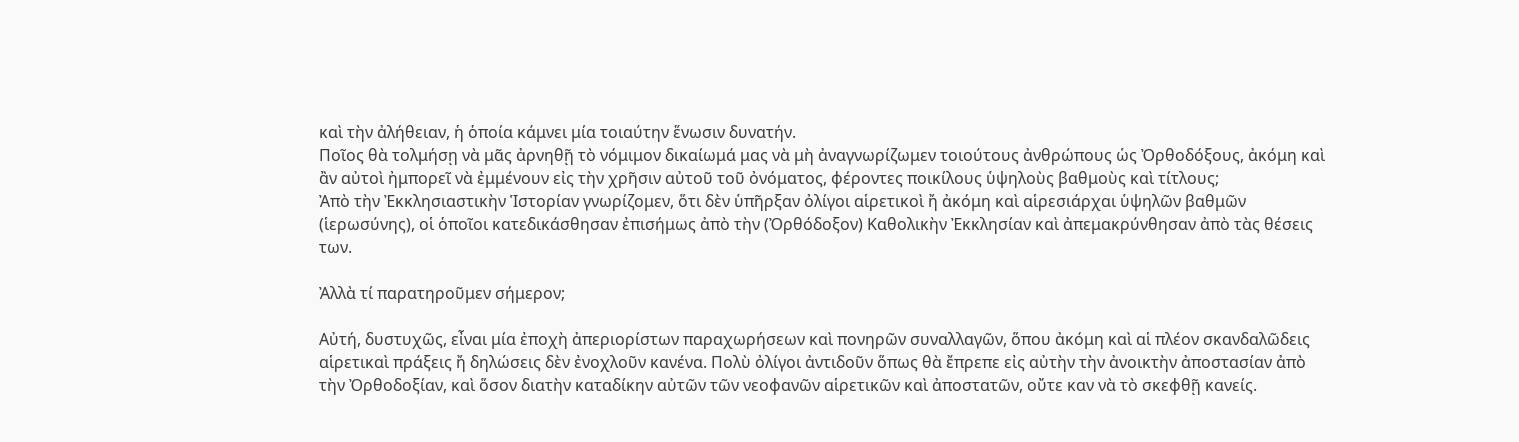καὶ τὴν ἀλήθειαν, ἡ ὁποία κάμνει μία τοιαύτην ἕνωσιν δυνατήν.
Ποῖος θὰ τολμήσῃ νὰ μᾶς ἀρνηθῇ τὸ νόμιμον δικαίωμά μας νὰ μὴ ἀναγνωρίζωμεν τοιούτους ἀνθρώπους ὡς Ὀρθοδόξους, ἀκόμη καὶ ἂν αὐτοὶ ἠμπορεῖ νὰ ἐμμένουν εἰς τὴν χρῆσιν αὐτοῦ τοῦ ὀνόματος, φέροντες ποικίλους ὑψηλοὺς βαθμοὺς καὶ τίτλους;
Ἀπὸ τὴν Ἐκκλησιαστικὴν Ἱστορίαν γνωρίζομεν, ὅτι δὲν ὑπῆρξαν ὀλίγοι αἱρετικοὶ ἤ ἀκόμη καὶ αἱρεσιάρχαι ὑψηλῶν βαθμῶν (ἱερωσύνης), οἱ ὁποῖοι κατεδικάσθησαν ἐπισήμως ἀπὸ τὴν (Ὀρθόδοξον) Καθολικὴν Ἐκκλησίαν καὶ ἀπεμακρύνθησαν ἀπὸ τὰς θέσεις των.

Ἀλλὰ τί παρατηροῦμεν σήμερον;

Αὐτή, δυστυχῶς, εἶναι μία ἐποχὴ ἀπεριορίστων παραχωρήσεων καὶ πονηρῶν συναλλαγῶν, ὅπου ἀκόμη καὶ αἱ πλέον σκανδαλῶδεις αἱρετικαὶ πράξεις ἤ δηλώσεις δὲν ἐνοχλοῦν κανένα. Πολὺ ὀλίγοι ἀντιδοῦν ὅπως θὰ ἔπρεπε εἰς αὐτὴν τὴν ἀνοικτὴν ἀποστασίαν ἀπὸ τὴν Ὀρθοδοξίαν, καὶ ὅσον διατὴν καταδίκην αὐτῶν τῶν νεοφανῶν αἱρετικῶν καὶ ἀποστατῶν, οὔτε καν νὰ τὸ σκεφθῇ κανείς.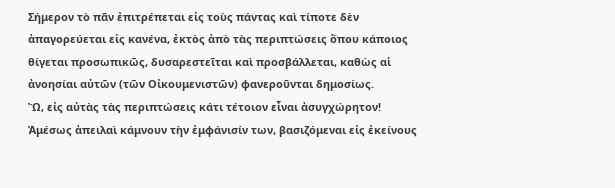Σήμερον τὸ πᾶν ἐπιτρέπεται εἰς τοὺς πάντας καὶ τίποτε δὲν ἀπαγορεύεται εἰς κανένα, ἐκτὸς ἀπὸ τὰς περιπτώσεις ὅπου κάποιος θίγεται προσωπικῶς, δυσαρεστεῖται καὶ προσβάλλεται, καθὼς αἱ ἀνοησίαι αὐτῶν (τῶν Οἰκουμενιστῶν) φανεροῦνται δημοσίως.
Ὢ, εἰς αὐτὰς τὰς περιπτώσεις κάτι τέτοιον εἶναι ἀσυγχώρητον! Ἀμέσως ἀπειλαὶ κάμνουν τὴν ἐμφάνισίν των, βασιζόμεναι εἰς ἐκείνους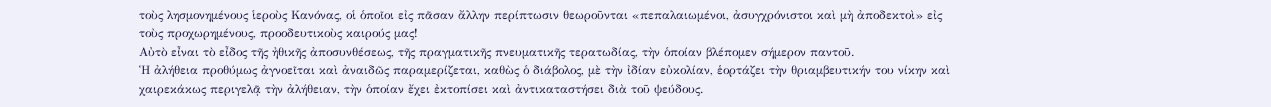τοὺς λησμονημένους ἱεροὺς Κανόνας, οἱ ὁποῖοι εἰς πᾶσαν ἄλλην περίπτωσιν θεωροῦνται «πεπαλαιωμένοι, ἀσυγχρόνιστοι καὶ μὴ ἀποδεκτοὶ» εἰς τοὺς προχωρημένους, προοδευτικοὺς καιρούς μας!
Αὐτὸ εἶναι τὸ εἶδος τῆς ἠθικῆς ἀποσυνθέσεως, τῆς πραγματικῆς πνευματικῆς τερατωδίας, τὴν ὁποίαν βλέπομεν σήμερον παντοῦ.
Ἡ ἀλήθεια προθύμως ἀγνοεῖται καὶ ἀναιδῶς παραμερίζεται, καθὼς ὁ διάβολος, μὲ τὴν ἰδίαν εὐκολίαν, ἑορτάζει τὴν θριαμβευτικήν του νίκην καὶ χαιρεκάκως περιγελᾷ τὴν ἀλήθειαν, τὴν ὁποίαν ἔχει ἐκτοπίσει καὶ ἀντικαταστήσει διὰ τοῦ ψεύδους.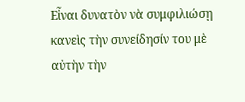Εἶναι δυνατὸν νὰ συμφιλιώσῃ κανεὶς τὴν συνείδησίν του μὲ αὐτὴν τὴν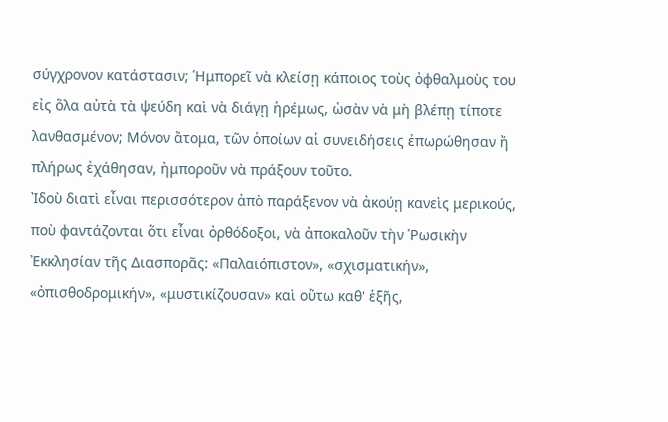σύγχρονον κατάστασιν; Ἡμπορεῖ νὰ κλείσῃ κάποιος τοὺς ὀφθαλμοὺς του εἰς ὅλα αὐτὰ τὰ ψεύδη καὶ νὰ διάγῃ ἡρέμως, ὡσὰν νὰ μὴ βλέπῃ τίποτε λανθασμένον; Μόνον ἄτομα, τῶν ὁποίων αἱ συνειδήσεις ἐπωρώθησαν ἤ πλήρως ἐχάθησαν, ἠμποροῦν νὰ πράξουν τοῦτο.
Ἰδοὺ διατὶ εἶναι περισσότερον ἀπὸ παράξενον νὰ ἀκούῃ κανεὶς μερικούς, ποὺ φαντάζονται ὅτι εἶναι ὀρθόδοξοι, νὰ ἀποκαλοῦν τὴν Ῥωσικὴν Ἐκκλησίαν τῆς Διασπορᾶς: «Παλαιόπιστον», «σχισματικήν», «ὀπισθοδρομικήν», «μυστικίζουσαν» καὶ οὕτω καθ' ἑξῆς,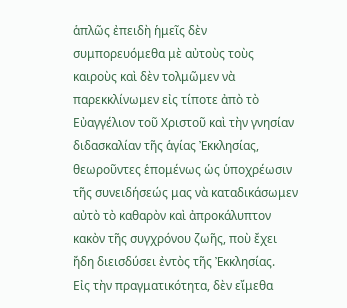ἁπλῶς ἐπειδὴ ἡμεῖς δὲν συμπορευόμεθα μὲ αὐτοὺς τοὺς καιροὺς καὶ δὲν τολμῶμεν νὰ παρεκκλίνωμεν εἰς τίποτε ἀπὸ τὸ Εὐαγγέλιον τοῦ Χριστοῦ καὶ τὴν γνησίαν διδασκαλίαν τῆς ἁγίας Ἐκκλησίας, θεωροῦντες ἑπομένως ὡς ὑποχρέωσιν τῆς συνειδήσεώς μας νὰ καταδικάσωμεν αὐτὸ τὸ καθαρὸν καὶ ἀπροκάλυπτον κακὸν τῆς συγχρόνου ζωῆς, ποὺ ἔχει ἤδη διεισδύσει ἐντὸς τῆς Ἐκκλησίας.
Εἰς τὴν πραγματικότητα, δὲν εἴμεθα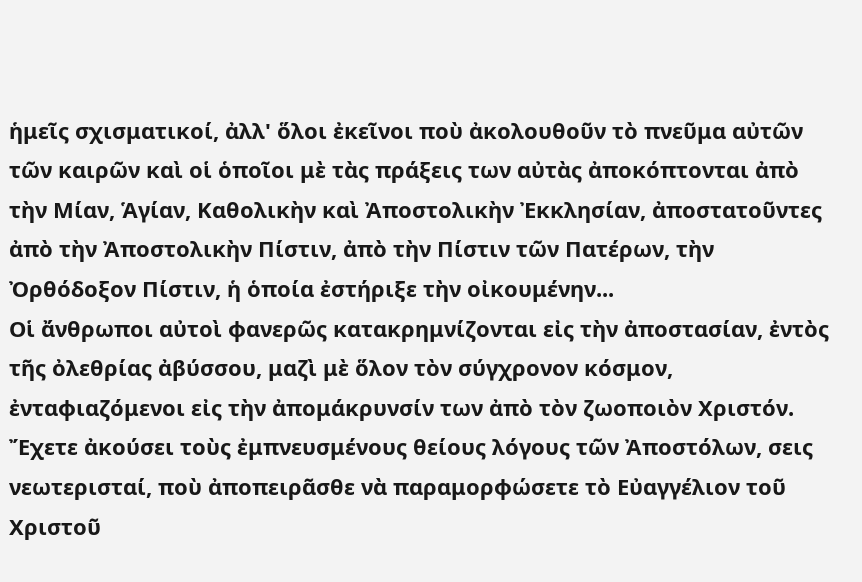ἡμεῖς σχισματικοί, ἀλλ' ὅλοι ἐκεῖνοι ποὺ ἀκολουθοῦν τὸ πνεῦμα αὐτῶν τῶν καιρῶν καὶ οἱ ὁποῖοι μὲ τὰς πράξεις των αὐτὰς ἀποκόπτονται ἀπὸ τὴν Μίαν, Ἁγίαν, Καθολικὴν καὶ Ἀποστολικὴν Ἐκκλησίαν, ἀποστατοῦντες ἀπὸ τὴν Ἀποστολικὴν Πίστιν, ἀπὸ τὴν Πίστιν τῶν Πατέρων, τὴν Ὀρθόδοξον Πίστιν, ἡ ὁποία ἐστήριξε τὴν οἰκουμένην...
Οἱ ἄνθρωποι αὐτοὶ φανερῶς κατακρημνίζονται εἰς τὴν ἀποστασίαν, ἐντὸς τῆς ὀλεθρίας ἀβύσσου, μαζὶ μὲ ὅλον τὸν σύγχρονον κόσμον, ἐνταφιαζόμενοι εἰς τὴν ἀπομάκρυνσίν των ἀπὸ τὸν ζωοποιὸν Χριστόν.
Ἔχετε ἀκούσει τοὺς ἐμπνευσμένους θείους λόγους τῶν Ἀποστόλων, σεις νεωτερισταί, ποὺ ἀποπειρᾶσθε νὰ παραμορφώσετε τὸ Εὐαγγέλιον τοῦ Χριστοῦ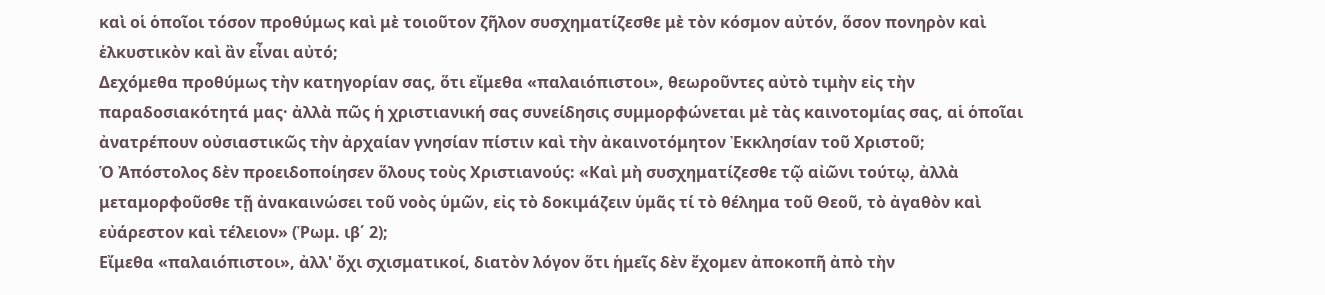καὶ οἱ ὁποῖοι τόσον προθύμως καὶ μὲ τοιοῦτον ζῆλον συσχηματίζεσθε μὲ τὸν κόσμον αὐτόν, ὅσον πονηρὸν καὶ ἑλκυστικὸν καὶ ἂν εἶναι αὐτό;
Δεχόμεθα προθύμως τὴν κατηγορίαν σας, ὅτι εἴμεθα «παλαιόπιστοι», θεωροῦντες αὐτὸ τιμὴν εἰς τὴν παραδοσιακότητά μας· ἀλλὰ πῶς ἡ χριστιανική σας συνείδησις συμμορφώνεται μὲ τὰς καινοτομίας σας, αἱ ὁποῖαι ἀνατρέπουν οὐσιαστικῶς τὴν ἀρχαίαν γνησίαν πίστιν καὶ τὴν ἀκαινοτόμητον Ἐκκλησίαν τοῦ Χριστοῦ;
Ὁ Ἀπόστολος δὲν προειδοποίησεν ὅλους τοὺς Χριστιανούς: «Καὶ μὴ συσχηματίζεσθε τῷ αἰῶνι τούτῳ, ἀλλὰ μεταμορφοῦσθε τῇ ἀνακαινώσει τοῦ νοὸς ὑμῶν, εἰς τὸ δοκιμάζειν ὑμᾶς τί τὸ θέλημα τοῦ Θεοῦ, τὸ ἀγαθὸν καὶ εὐάρεστον καὶ τέλειον» (Ῥωμ. ιβ΄ 2);
Εἴμεθα «παλαιόπιστοι», ἀλλ' ὄχι σχισματικοί, διατὸν λόγον ὅτι ἡμεῖς δὲν ἔχομεν ἀποκοπῆ ἀπὸ τὴν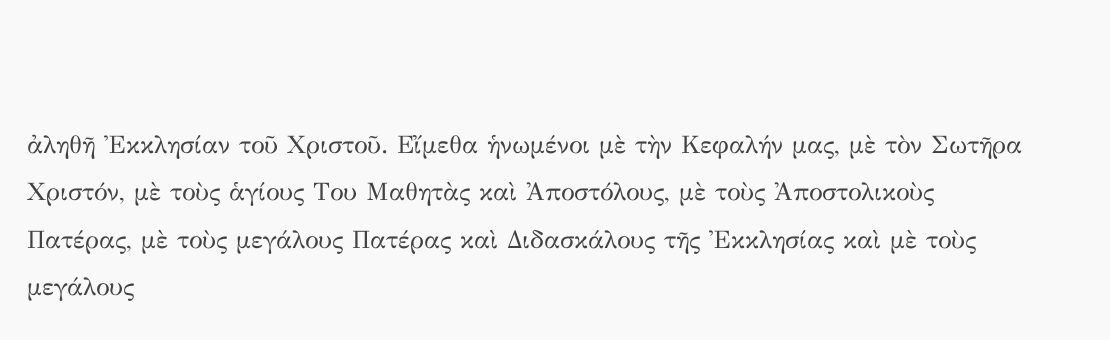ἀληθῆ Ἐκκλησίαν τοῦ Χριστοῦ. Εἴμεθα ἡνωμένοι μὲ τὴν Κεφαλήν μας, μὲ τὸν Σωτῆρα Χριστόν, μὲ τοὺς ἁγίους Του Μαθητὰς καὶ Ἀποστόλους, μὲ τοὺς Ἀποστολικοὺς Πατέρας, μὲ τοὺς μεγάλους Πατέρας καὶ Διδασκάλους τῆς Ἐκκλησίας καὶ μὲ τοὺς μεγάλους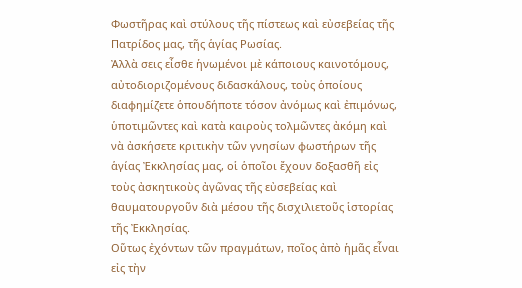Φωστῆρας καὶ στύλους τῆς πίστεως καὶ εὐσεβείας τῆς Πατρίδος μας, τῆς ἁγίας Ρωσίας.
Ἀλλὰ σεις εἶσθε ἡνωμένοι μὲ κάποιους καινοτόμους, αὐτοδιοριζομένους διδασκάλους, τοὺς ὁποίους διαφημίζετε ὁπουδήποτε τόσον ἀνόμως καὶ ἐπιμόνως, ὑποτιμῶντες καὶ κατὰ καιροὺς τολμῶντες ἀκόμη καὶ νὰ ἀσκήσετε κριτικὴν τῶν γνησίων φωστήρων τῆς ἁγίας Ἐκκλησίας μας, οἱ ὁποῖοι ἔχουν δοξασθῆ εἰς τοὺς ἀσκητικοὺς ἀγῶνας τῆς εὐσεβείας καὶ θαυματουργοῦν διὰ μέσου τῆς δισχιλιετοῦς ἱστορίας τῆς Ἐκκλησίας.
Οὕτως ἐχόντων τῶν πραγμάτων, ποῖος ἀπὸ ἡμᾶς εἶναι εἰς τὴν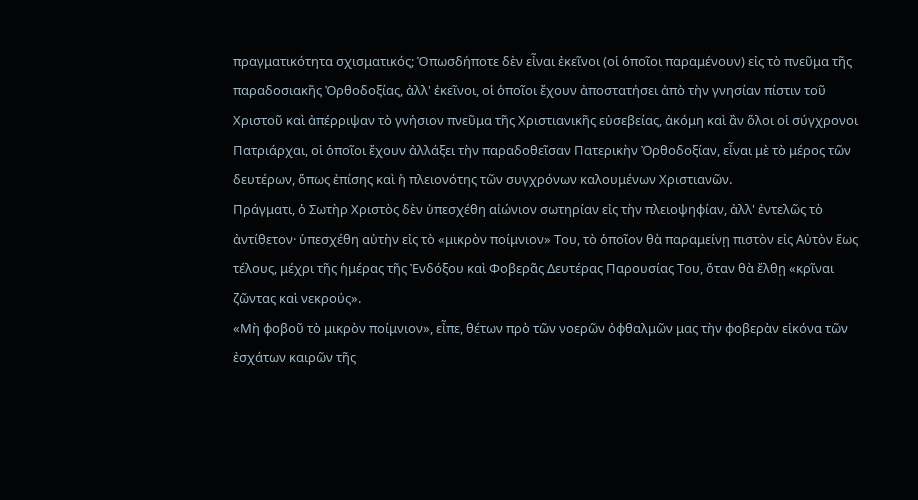πραγματικότητα σχισματικός; Ὁπωσδήποτε δὲν εἶναι ἐκεῖνοι (οἱ ὁποῖοι παραμένουν) εἰς τὸ πνεῦμα τῆς παραδοσιακῆς Ὀρθοδοξίας, ἀλλ' ἐκεῖνοι, οἱ ὁποῖοι ἔχουν ἀποστατήσει ἀπὸ τὴν γνησίαν πίστιν τοῦ Χριστοῦ καὶ ἀπέρριψαν τὸ γνήσιον πνεῦμα τῆς Χριστιανικῆς εὐσεβείας, ἀκόμη καὶ ἂν ὅλοι οἱ σύγχρονοι Πατριάρχαι, οἱ ὁποῖοι ἔχουν ἀλλάξει τὴν παραδοθεῖσαν Πατερικὴν Ὀρθοδοξίαν, εἶναι μὲ τὸ μέρος τῶν δευτέρων, ὅπως ἐπίσης καὶ ἡ πλειονότης τῶν συγχρόνων καλουμένων Χριστιανῶν.
Πράγματι, ὁ Σωτὴρ Χριστὸς δὲν ὑπεσχέθη αἰώνιον σωτηρίαν εἰς τὴν πλειοψηφίαν, ἀλλ' ἐντελῶς τὸ ἀντίθετον· ὑπεσχέθη αὐτὴν εἰς τὸ «μικρὸν ποίμνιον» Του, τὸ ὁποῖον θὰ παραμείνῃ πιστὸν εἰς Αὐτὸν ἕως τέλους, μέχρι τῆς ἡμέρας τῆς Ἐνδόξου καὶ Φοβερᾶς Δευτέρας Παρουσίας Του, ὅταν θὰ ἔλθῃ «κρῖναι ζῶντας καὶ νεκρούς».
«Μὴ φοβοῦ τὸ μικρὸν ποίμνιον», εἶπε, θέτων πρὸ τῶν νοερῶν ὀφθαλμῶν μας τὴν φοβερὰν εἰκόνα τῶν ἐσχάτων καιρῶν τῆς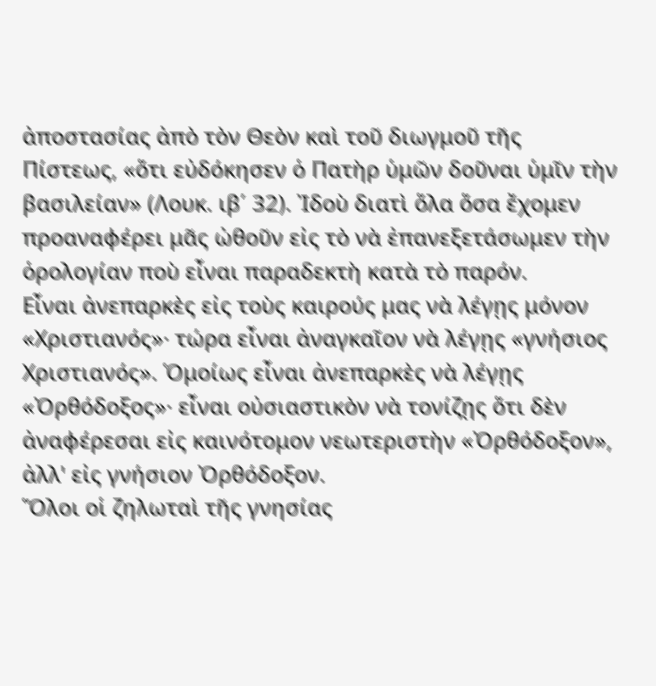ἀποστασίας ἀπὸ τὸν Θεὸν καὶ τοῦ διωγμοῦ τῆς Πίστεως, «ὅτι εὐδόκησεν ὁ Πατὴρ ὑμῶν δοῦναι ὑμῖν τὴν βασιλείαν» (Λουκ. ιβ΄ 32). Ἰδοὺ διατὶ ὅλα ὅσα ἔχομεν προαναφέρει μᾶς ὠθοῦν εἰς τὸ νὰ ἐπανεξετάσωμεν τὴν ὁρολογίαν ποὺ εἶναι παραδεκτὴ κατὰ τὸ παρόν.
Εἶναι ἀνεπαρκὲς εἰς τοὺς καιρούς μας νὰ λέγῃς μόνον «Χριστιανός»· τώρα εἶναι ἀναγκαῖον νὰ λέγῃς «γνήσιος Χριστιανός». Ὁμοίως εἶναι ἀνεπαρκὲς νὰ λέγῃς «Ὀρθόδοξος»· εἶναι οὐσιαστικὸν νὰ τονίζῃς ὅτι δὲν ἀναφέρεσαι εἰς καινότομον νεωτεριστὴν «Ὀρθόδοξον», ἀλλ' εἰς γνήσιον Ὀρθόδοξον.
Ὅλοι οἱ ζηλωταὶ τῆς γνησίας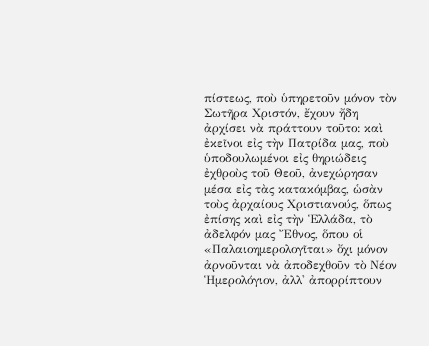πίστεως, ποὺ ὑπηρετοῦν μόνον τὸν Σωτῆρα Χριστόν, ἔχουν ἤδη ἀρχίσει νὰ πράττουν τοῦτο: καὶ ἐκεῖνοι εἰς τὴν Πατρίδα μας, ποὺ ὑποδουλωμένοι εἰς θηριώδεις ἐχθροὺς τοῦ Θεοῦ, ἀνεχώρησαν μέσα εἰς τὰς κατακόμβας, ὡσὰν τοὺς ἀρχαίους Χριστιανούς, ὅπως ἐπίσης καὶ εἰς τὴν Ἑλλάδα, τὸ ἀδελφόν μας Ἔθνος, ὅπου οἱ «Παλαιοημερολογῖται» ὄχι μόνον ἀρνοῦνται νὰ ἀποδεχθοῦν τὸ Νέον Ἡμερολόγιον, ἀλλ' ἀπορρίπτουν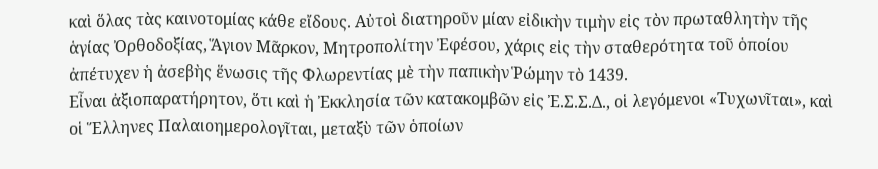καὶ ὅλας τὰς καινοτομίας κάθε εἴδους. Αὐτοὶ διατηροῦν μίαν εἰδικὴν τιμὴν εἰς τὸν πρωταθλητὴν τῆς ἁγίας Ὀρθοδοξίας, Ἅγιον Μᾶρκον, Μητροπολίτην Ἐφέσου, χάρις εἰς τὴν σταθερότητα τοῦ ὁποίου ἀπέτυχεν ἡ ἀσεβὴς ἕνωσις τῆς Φλωρεντίας μὲ τὴν παπικὴν Ῥώμην τὸ 1439.
Εἶναι ἀξιοπαρατήρητον, ὅτι καὶ ἡ Ἐκκλησία τῶν κατακομβῶν εἰς Ἐ.Σ.Σ.Δ., οἱ λεγόμενοι «Τυχωνῖται», καὶ οἱ Ἕλληνες Παλαιοημερολογῖται, μεταξὺ τῶν ὁποίων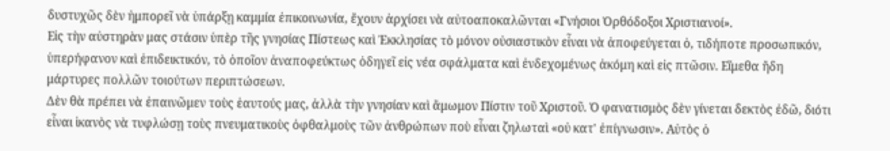δυστυχῶς δὲν ἠμπορεῖ νὰ ὑπάρξῃ καμμία ἐπικοινωνία, ἔχουν ἀρχίσει νὰ αὐτοαποκαλῶνται «Γνήσιοι Ὀρθόδοξοι Χριστιανοί».
Εἰς τὴν αὐστηρὰν μας στάσιν ὑπὲρ τῆς γνησίας Πίστεως καὶ Ἐκκλησίας τὸ μόνον οὐσιαστικὸν εἶναι νὰ ἀποφεύγεται ὁ, τιδήποτε προσωπικόν, ὑπερήφανον καὶ ἐπιδεικτικόν, τὸ ὁποῖον ἀναποφεύκτως ὁδηγεῖ εἰς νέα σφάλματα καὶ ἐνδεχομένως ἀκόμη καὶ εἰς πτῶσιν. Εἴμεθα ἤδη μάρτυρες πολλῶν τοιούτων περιπτώσεων.
Δὲν θὰ πρέπει νὰ ἐπαινῶμεν τοὺς ἑαυτούς μας, ἀλλὰ τὴν γνησίαν καὶ ἄμωμον Πίστιν τοῦ Χριστοῦ. Ὁ φανατισμὸς δὲν γίνεται δεκτὸς ἐδῶ, διότι εἶναι ἱκανὸς νὰ τυφλώσῃ τοὺς πνευματικοὺς ὀφθαλμοὺς τῶν ἀνθρώπων ποὺ εἶναι ζηλωταὶ «οὐ κατ' ἐπίγνωσιν». Αὐτὸς ὁ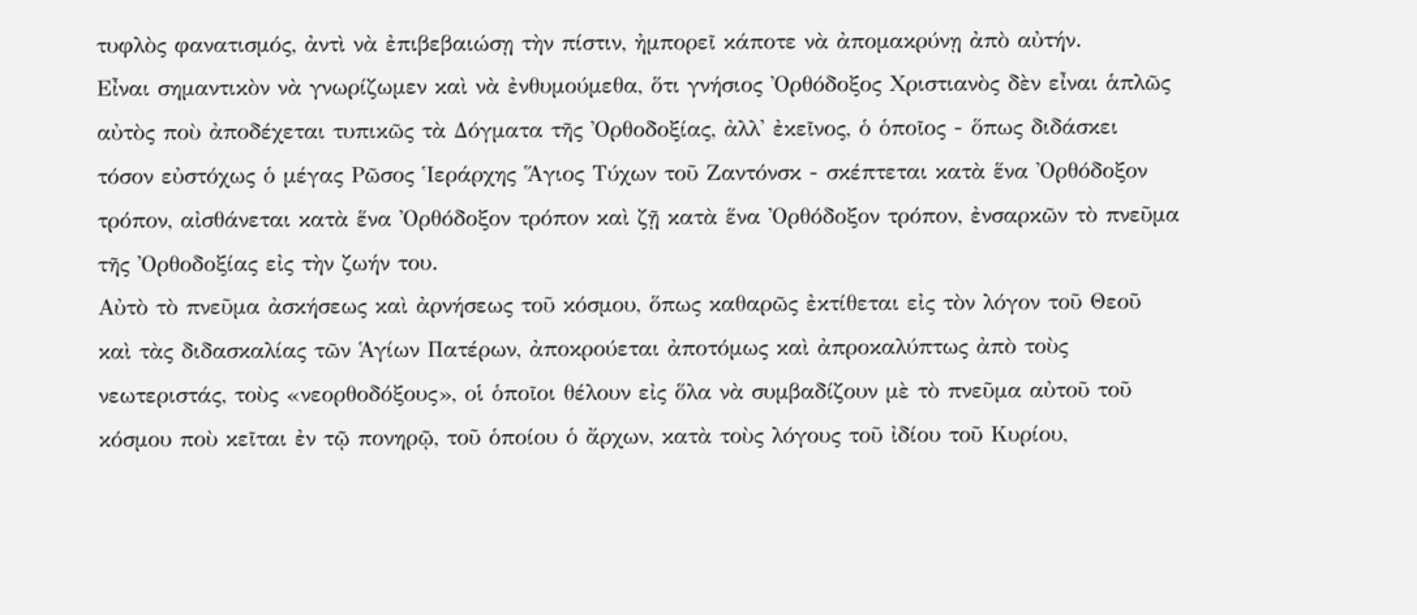τυφλὸς φανατισμός, ἀντὶ νὰ ἐπιβεβαιώσῃ τὴν πίστιν, ἠμπορεῖ κάποτε νὰ ἀπομακρύνῃ ἀπὸ αὐτήν.
Εἶναι σημαντικὸν νὰ γνωρίζωμεν καὶ νὰ ἐνθυμούμεθα, ὅτι γνήσιος Ὀρθόδοξος Χριστιανὸς δὲν εἶναι ἁπλῶς αὐτὸς ποὺ ἀποδέχεται τυπικῶς τὰ Δόγματα τῆς Ὀρθοδοξίας, ἀλλ' ἐκεῖνος, ὁ ὁποῖος - ὅπως διδάσκει τόσον εὐστόχως ὁ μέγας Ρῶσος Ἱεράρχης Ἅγιος Τύχων τοῦ Ζαντόνσκ - σκέπτεται κατὰ ἕνα Ὀρθόδοξον τρόπον, αἰσθάνεται κατὰ ἕνα Ὀρθόδοξον τρόπον καὶ ζῇ κατὰ ἕνα Ὀρθόδοξον τρόπον, ἐνσαρκῶν τὸ πνεῦμα τῆς Ὀρθοδοξίας εἰς τὴν ζωήν του.
Αὐτὸ τὸ πνεῦμα ἀσκήσεως καὶ ἀρνήσεως τοῦ κόσμου, ὅπως καθαρῶς ἐκτίθεται εἰς τὸν λόγον τοῦ Θεοῦ καὶ τὰς διδασκαλίας τῶν Ἁγίων Πατέρων, ἀποκρούεται ἀποτόμως καὶ ἀπροκαλύπτως ἀπὸ τοὺς νεωτεριστάς, τοὺς «νεορθοδόξους», οἱ ὁποῖοι θέλουν εἰς ὅλα νὰ συμβαδίζουν μὲ τὸ πνεῦμα αὐτοῦ τοῦ κόσμου ποὺ κεῖται ἐν τῷ πονηρῷ, τοῦ ὁποίου ὁ ἄρχων, κατὰ τοὺς λόγους τοῦ ἰδίου τοῦ Κυρίου,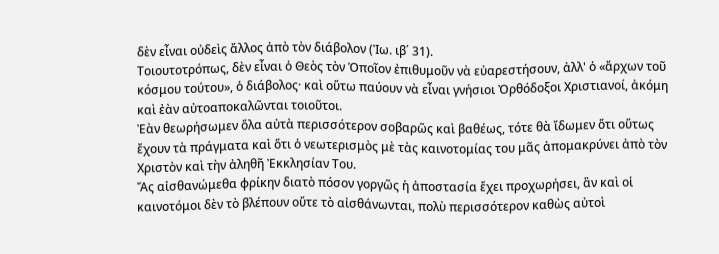δὲν εἶναι οὐδεὶς ἄλλος ἀπὸ τὸν διάβολον (Ἰω. ιβ΄ 31).
Τοιουτοτρόπως, δὲν εἶναι ὁ Θεὸς τὸν Ὁποῖον ἐπιθυμοῦν νὰ εὐαρεστήσουν, ἀλλ' ὁ «ἄρχων τοῦ κόσμου τούτου», ὁ διάβολος· καὶ οὕτω παύουν νὰ εἶναι γνήσιοι Ὀρθόδοξοι Χριστιανοί, ἀκόμη καὶ ἐὰν αὐτοαποκαλῶνται τοιοῦτοι.
Ἐὰν θεωρήσωμεν ὅλα αὐτὰ περισσότερον σοβαρῶς καὶ βαθέως, τότε θὰ ἴδωμεν ὅτι οὕτως ἔχουν τὰ πράγματα καὶ ὅτι ὁ νεωτερισμὸς μὲ τὰς καινοτομίας του μᾶς ἀπομακρύνει ἀπὸ τὸν Χριστὸν καὶ τὴν ἀληθῆ Ἐκκλησίαν Του.
Ἄς αἰσθανώμεθα φρίκην διατὸ πόσον γοργῶς ἡ ἀποστασία ἔχει προχωρήσει, ἂν καὶ οἱ καινοτόμοι δὲν τὸ βλέπουν οὔτε τὸ αἰσθάνωνται, πολὺ περισσότερον καθὼς αὐτοὶ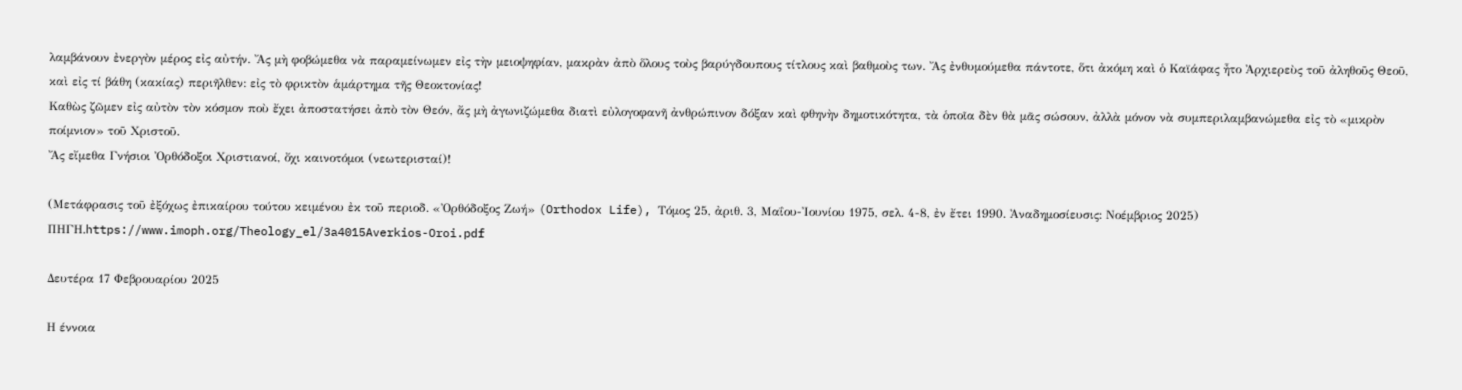λαμβάνουν ἐνεργὸν μέρος εἰς αὐτήν. Ἄς μὴ φοβώμεθα νὰ παραμείνωμεν εἰς τὴν μειοψηφίαν, μακρὰν ἀπὸ ὅλους τοὺς βαρύγδουπους τίτλους καὶ βαθμοὺς των. Ἄς ἐνθυμούμεθα πάντοτε, ὅτι ἀκόμη καὶ ὁ Καϊάφας ἦτο Ἀρχιερεὺς τοῦ ἀληθοῦς Θεοῦ, καὶ εἰς τί βάθη (κακίας) περιῆλθεν: εἰς τὸ φρικτὸν ἁμάρτημα τῆς Θεοκτονίας!
Καθὼς ζῶμεν εἰς αὐτὸν τὸν κόσμον ποὺ ἔχει ἀποστατήσει ἀπὸ τὸν Θεόν, ἄς μὴ ἀγωνιζώμεθα διατὶ εὐλογοφανῆ ἀνθρώπινον δόξαν καὶ φθηνὴν δημοτικότητα, τὰ ὁποῖα δὲν θὰ μᾶς σώσουν, ἀλλὰ μόνον νὰ συμπεριλαμβανώμεθα εἰς τὸ «μικρὸν ποίμνιον» τοῦ Χριστοῦ.
Ἄς εἴμεθα Γνήσιοι Ὀρθόδοξοι Χριστιανοί, ὄχι καινοτόμοι (νεωτερισταί)!

(Μετάφρασις τοῦ ἐξόχως ἐπικαίρου τούτου κειμένου ἐκ τοῦ περιοδ. «Ὀρθόδοξος Ζωή» (Orthodox Life), Τόμος 25, ἀριθ. 3, Μαΐου-Ἰουνίου 1975, σελ. 4-8, ἐν ἔτει 1990. Ἀναδημοσίευσις: Νοέμβριος 2025)
ΠΗΓΗ.https://www.imoph.org/Theology_el/3a4015Averkios-Oroi.pdf

Δευτέρα 17 Φεβρουαρίου 2025

Η έννοια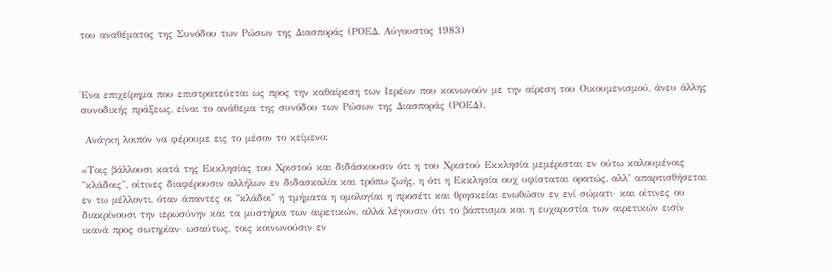του αναθέματος της Συνόδου των Ρώσων της Διασποράς (ΡΟΕΔ, Αύγουστος 1983)



Ένα επιχείρημα που επιστρατεύεται ως προς την καθαίρεση των Ιερέων που κοινωνούν με την αίρεση του Οικουμενισμού, άνευ άλλης συνοδικής πράξεως, είναι το ανάθεμα της συνόδου των Ρώσων της Διασποράς (ΡΟΕΔ).

 Ανάγκη λοιπόν να φέρουμε εις το μέσον το κείμενο:

«Τοις βάλλουσι κατά της Εκκλησίας του Χριστού και διδάσκουσιν ότι η του Χριστού Εκκλησία μεμέρισται εν ούτω καλουμένοις "κλάδοις", οίτινες διαφέρουσιν αλλήλων εν διδασκαλία και τρόπω ζωής, η ότι η Εκκλησία ουχ υφίσταται ορατώς, αλλ’ απαρτισθήσεται εν τω μέλλοντι, όταν άπαντες οι "κλάδοι" η τμήματα η ομολογίαι η προσέτι και θρησκείαι ενωθώσιν εν ενί σώματι· και οίτινες ου διακρίνουσι την ιερωσύνην και τα μυστήρια των αιρετικών, αλλά λέγουσιν ότι το βάπτισμα και η ευχαριστία των αιρετικών εισίν ικανά προς σωτηρίαν· ωσαύτως, τοις κοινωνούσιν εν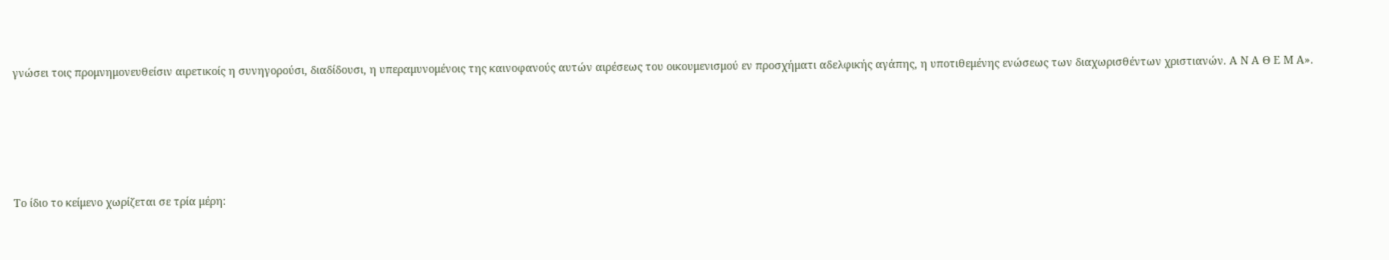γνώσει τοις προμνημονευθείσιν αιρετικοίς η συνηγορούσι, διαδίδουσι, η υπεραμυνομένοις της καινοφανούς αυτών αιρέσεως του οικουμενισμού εν προσχήματι αδελφικής αγάπης, η υποτιθεμένης ενώσεως των διαχωρισθέντων χριστιανών. Α Ν Α Θ Ε Μ Α».





Το ίδιο το κείμενο χωρίζεται σε τρία μέρη: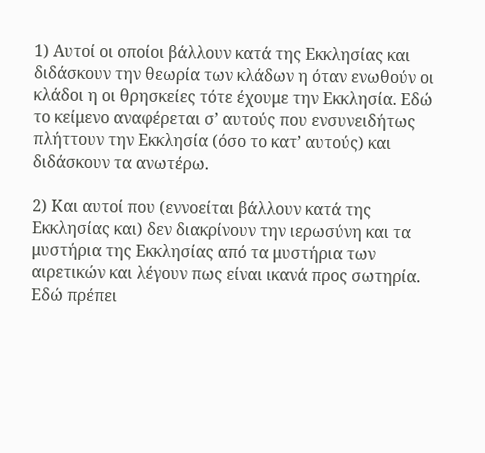1) Αυτοί οι οποίοι βάλλουν κατά της Εκκλησίας και διδάσκουν την θεωρία των κλάδων η όταν ενωθούν οι κλάδοι η οι θρησκείες τότε έχουμε την Εκκλησία. Εδώ το κείμενο αναφέρεται σ’ αυτούς που ενσυνειδήτως πλήττουν την Εκκλησία (όσο το κατ’ αυτούς) και διδάσκουν τα ανωτέρω.

2) Και αυτοί που (εννοείται βάλλουν κατά της Εκκλησίας και) δεν διακρίνουν την ιερωσύνη και τα μυστήρια της Εκκλησίας από τα μυστήρια των αιρετικών και λέγουν πως είναι ικανά προς σωτηρία. Εδώ πρέπει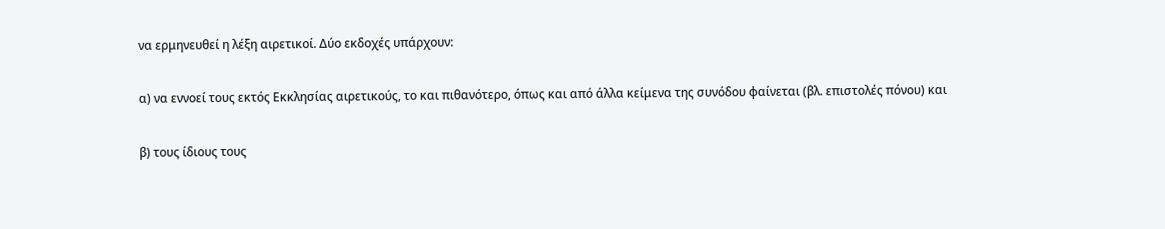να ερμηνευθεί η λέξη αιρετικοί. Δύο εκδοχές υπάρχουν:

α) να εννοεί τους εκτός Εκκλησίας αιρετικούς, το και πιθανότερο, όπως και από άλλα κείμενα της συνόδου φαίνεται (βλ. επιστολές πόνου) και

β) τους ίδιους τους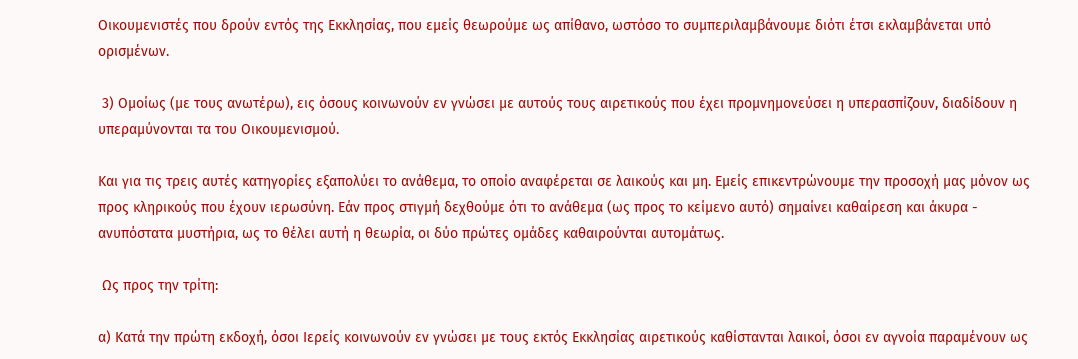Οικουμενιστές που δρούν εντός της Εκκλησίας, που εμείς θεωρούμε ως απίθανο, ωστόσο το συμπεριλαμβάνουμε διότι έτσι εκλαμβάνεται υπό ορισμένων.

 3) Ομοίως (με τους ανωτέρω), εις όσους κοινωνούν εν γνώσει με αυτούς τους αιρετικούς που έχει προμνημονεύσει η υπερασπίζουν, διαδίδουν η υπεραμύνονται τα του Οικουμενισμού.

Και για τις τρεις αυτές κατηγορίες εξαπολύει το ανάθεμα, το οποίο αναφέρεται σε λαικούς και μη. Εμείς επικεντρώνουμε την προσοχή μας μόνον ως προς κληρικούς που έχουν ιερωσύνη. Εάν προς στιγμή δεχθούμε ότι το ανάθεμα (ως προς το κείμενο αυτό) σημαίνει καθαίρεση και άκυρα - ανυπόστατα μυστήρια, ως το θέλει αυτή η θεωρία, οι δύο πρώτες ομάδες καθαιρούνται αυτομάτως.

 Ως προς την τρίτη:

α) Κατά την πρώτη εκδοχή, όσοι Ιερείς κοινωνούν εν γνώσει με τους εκτός Εκκλησίας αιρετικούς καθίστανται λαικοί, όσοι εν αγνοία παραμένουν ως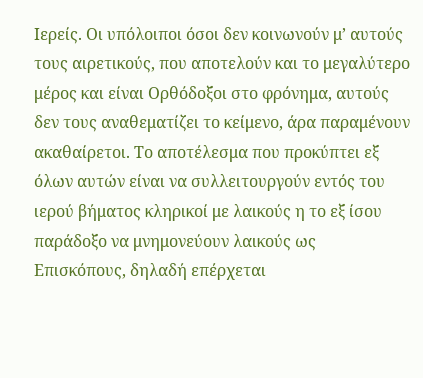Ιερείς. Οι υπόλοιποι όσοι δεν κοινωνούν μ’ αυτούς τους αιρετικούς, που αποτελούν και το μεγαλύτερο μέρος και είναι Ορθόδοξοι στο φρόνημα, αυτούς δεν τους αναθεματίζει το κείμενο, άρα παραμένουν ακαθαίρετοι. Το αποτέλεσμα που προκύπτει εξ όλων αυτών είναι να συλλειτουργούν εντός του ιερού βήματος κληρικοί με λαικούς η το εξ ίσου παράδοξο να μνημονεύουν λαικούς ως Επισκόπους, δηλαδή επέρχεται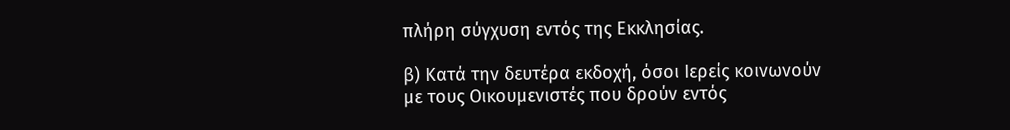πλήρη σύγχυση εντός της Εκκλησίας.

β) Κατά την δευτέρα εκδοχή, όσοι Ιερείς κοινωνούν με τους Οικουμενιστές που δρούν εντός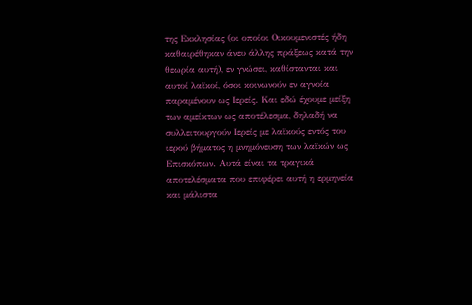της Εκκλησίας (οι οποίοι Οικουμενιστές ήδη καθαιρέθηκαν άνευ άλλης πράξεως κατά την θεωρία αυτή), εν γνώσει, καθίστανται και αυτοί λαϊκοί, όσοι κοινωνούν εν αγνοία παραμένουν ως Ιερείς. Και εδώ έχουμε μείξη των αμείκτων ως αποτέλεσμα, δηλαδή να συλλειτουργούν Ιερείς με λαϊκούς εντός του ιερού βήματος η μνημόνευση των λαϊκών ως Επισκόπων. Αυτά είναι τα τραγικά αποτελέσματα που επιφέρει αυτή η ερμηνεία και μάλιστα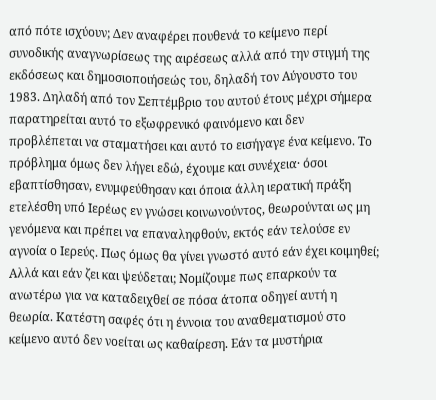από πότε ισχύουν; Δεν αναφέρει πουθενά το κείμενο περί συνοδικής αναγνωρίσεως της αιρέσεως αλλά από την στιγμή της εκδόσεως και δημοσιοποιήσεώς του, δηλαδή τον Αύγουστο του 1983. Δηλαδή από τον Σεπτέμβριο του αυτού έτους μέχρι σήμερα παρατηρείται αυτό το εξωφρενικό φαινόμενο και δεν προβλέπεται να σταματήσει και αυτό το εισήγαγε ένα κείμενο. Το πρόβλημα όμως δεν λήγει εδώ, έχουμε και συνέχεια· όσοι εβαπτίσθησαν, ενυμφεύθησαν και όποια άλλη ιερατική πράξη ετελέσθη υπό Ιερέως εν γνώσει κοινωνούντος, θεωρούνται ως μη γενόμενα και πρέπει να επαναληφθούν, εκτός εάν τελούσε εν αγνοία ο Ιερεύς. Πως όμως θα γίνει γνωστό αυτό εάν έχει κοιμηθεί; Αλλά και εάν ζει και ψεύδεται; Νομίζουμε πως επαρκούν τα ανωτέρω για να καταδειχθεί σε πόσα άτοπα οδηγεί αυτή η θεωρία. Κατέστη σαφές ότι η έννοια του αναθεματισμού στο κείμενο αυτό δεν νοείται ως καθαίρεση. Εάν τα μυστήρια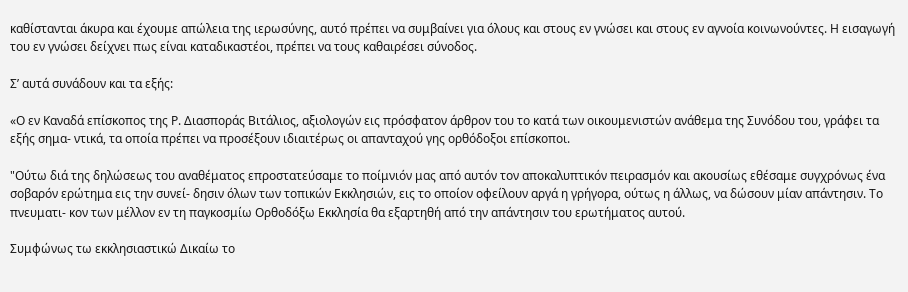καθίστανται άκυρα και έχουμε απώλεια της ιερωσύνης, αυτό πρέπει να συμβαίνει για όλους και στους εν γνώσει και στους εν αγνοία κοινωνούντες. Η εισαγωγή του εν γνώσει δείχνει πως είναι καταδικαστέοι, πρέπει να τους καθαιρέσει σύνοδος.

Σ’ αυτά συνάδουν και τα εξής:

«Ο εν Καναδά επίσκοπος της Ρ. Διασποράς Βιτάλιος, αξιολογών εις πρόσφατον άρθρον του το κατά των οικουμενιστών ανάθεμα της Συνόδου του, γράφει τα εξής σημα- ντικά, τα οποία πρέπει να προσέξουν ιδιαιτέρως οι απανταχού γης ορθόδοξοι επίσκοποι.

"Ούτω διά της δηλώσεως του αναθέματος επροστατεύσαμε το ποίμνιόν μας από αυτόν τον αποκαλυπτικόν πειρασμόν και ακουσίως εθέσαμε συγχρόνως ένα σοβαρόν ερώτημα εις την συνεί- δησιν όλων των τοπικών Εκκλησιών, εις το οποίον οφείλουν αργά η γρήγορα, ούτως η άλλως, να δώσουν μίαν απάντησιν. Το πνευματι- κον των μέλλον εν τη παγκοσμίω Ορθοδόξω Εκκλησία θα εξαρτηθή από την απάντησιν του ερωτήματος αυτού.

Συμφώνως τω εκκλησιαστικώ Δικαίω το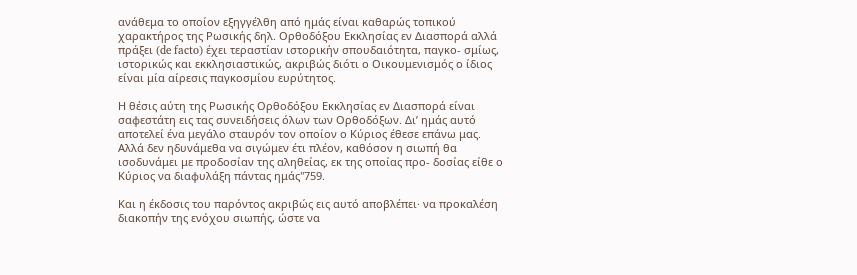ανάθεμα το οποίον εξηγγέλθη από ημάς είναι καθαρώς τοπικού χαρακτήρος της Ρωσικής δηλ. Ορθοδόξου Εκκλησίας εν Διασπορά αλλά πράξει (de facto) έχει τεραστίαν ιστορικήν σπουδαιότητα, παγκο- σμίως, ιστορικώς και εκκλησιαστικώς, ακριβώς διότι ο Οικουμενισμός ο ίδιος είναι μία αίρεσις παγκοσμίου ευρύτητος.

Η θέσις αύτη της Ρωσικής Ορθοδόξου Εκκλησίας εν Διασπορά είναι σαφεστάτη εις τας συνειδήσεις όλων των Ορθοδόξων. Δι’ ημάς αυτό αποτελεί ένα μεγάλο σταυρόν τον οποίον ο Κύριος έθεσε επάνω μας. Αλλά δεν ηδυνάμεθα να σιγώμεν έτι πλέον, καθόσον η σιωπή θα ισοδυνάμει με προδοσίαν της αληθείας, εκ της οποίας προ- δοσίας είθε ο Κύριος να διαφυλάξη πάντας ημάς"759.

Και η έκδοσις του παρόντος ακριβώς εις αυτό αποβλέπει· να προκαλέση διακοπήν της ενόχου σιωπής, ώστε να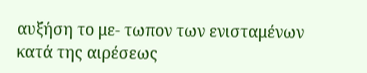αυξήση το με- τωπον των ενισταμένων κατά της αιρέσεως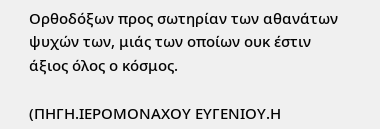Ορθοδόξων προς σωτηρίαν των αθανάτων ψυχών των, μιάς των οποίων ουκ έστιν άξιος όλος ο κόσμος.

(ΠΗΓΗ.ΙΕΡΟΜΟΝΑΧΟΥ ΕΥΓΕΝΙΟΥ.Η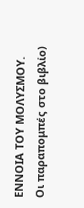ΕΝΝΟΙΑ ΤΟΥ ΜΟΛΥΣΜΟΥ.
Οι παραπομπές στο βιβλίο)